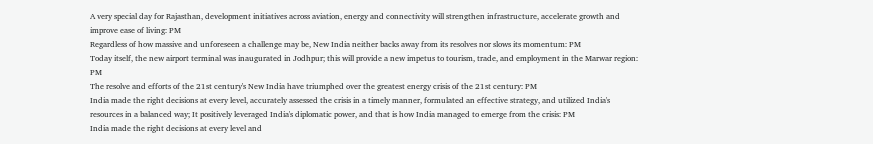A very special day for Rajasthan, development initiatives across aviation, energy and connectivity will strengthen infrastructure, accelerate growth and improve ease of living: PM
Regardless of how massive and unforeseen a challenge may be, New India neither backs away from its resolves nor slows its momentum: PM
Today itself, the new airport terminal was inaugurated in Jodhpur; this will provide a new impetus to tourism, trade, and employment in the Marwar region: PM
The resolve and efforts of the 21st century's New India have triumphed over the greatest energy crisis of the 21st century: PM
India made the right decisions at every level, accurately assessed the crisis in a timely manner, formulated an effective strategy, and utilized India's resources in a balanced way; It positively leveraged India's diplomatic power, and that is how India managed to emerge from the crisis: PM
India made the right decisions at every level and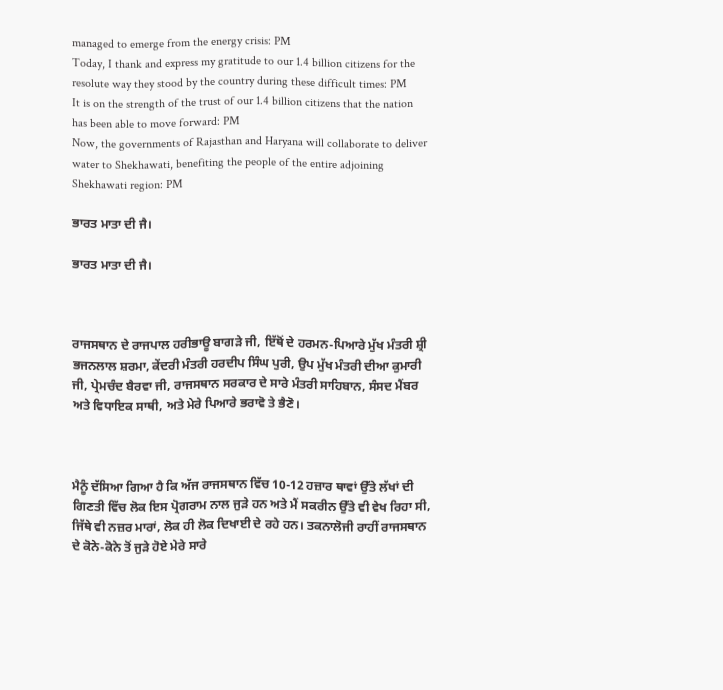managed to emerge from the energy crisis: PM
Today, I thank and express my gratitude to our 1.4 billion citizens for the resolute way they stood by the country during these difficult times: PM
It is on the strength of the trust of our 1.4 billion citizens that the nation has been able to move forward: PM
Now, the governments of Rajasthan and Haryana will collaborate to deliver water to Shekhawati, benefiting the people of the entire adjoining Shekhawati region: PM

ਭਾਰਤ ਮਾਤਾ ਦੀ ਜੈ।

ਭਾਰਤ ਮਾਤਾ ਦੀ ਜੈ।



ਰਾਜਸਥਾਨ ਦੇ ਰਾਜਪਾਲ ਹਰੀਭਾਊ ਬਾਗੜੇ ਜੀ, ਇੱਥੋਂ ਦੇ ਹਰਮਨ-ਪਿਆਰੇ ਮੁੱਖ ਮੰਤਰੀ ਸ਼੍ਰੀ ਭਜਨਲਾਲ ਸ਼ਰਮਾ, ਕੇਂਦਰੀ ਮੰਤਰੀ ਹਰਦੀਪ ਸਿੰਘ ਪੁਰੀ, ਉਪ ਮੁੱਖ ਮੰਤਰੀ ਦੀਆ ਕੁਮਾਰੀ ਜੀ, ਪ੍ਰੇਮਚੰਦ ਬੈਰਵਾ ਜੀ, ਰਾਜਸਥਾਨ ਸਰਕਾਰ ਦੇ ਸਾਰੇ ਮੰਤਰੀ ਸਾਹਿਬਾਨ, ਸੰਸਦ ਮੈਂਬਰ ਅਤੇ ਵਿਧਾਇਕ ਸਾਥੀ, ਅਤੇ ਮੇਰੇ ਪਿਆਰੇ ਭਰਾਵੋ ਤੇ ਭੈਣੋ।



ਮੈਨੂੰ ਦੱਸਿਆ ਗਿਆ ਹੈ ਕਿ ਅੱਜ ਰਾਜਸਥਾਨ ਵਿੱਚ 10-12 ਹਜ਼ਾਰ ਥਾਵਾਂ ਉੱਤੇ ਲੱਖਾਂ ਦੀ ਗਿਣਤੀ ਵਿੱਚ ਲੋਕ ਇਸ ਪ੍ਰੋਗਰਾਮ ਨਾਲ ਜੁੜੇ ਹਨ ਅਤੇ ਮੈਂ ਸਕਰੀਨ ਉੱਤੇ ਵੀ ਵੇਖ ਰਿਹਾ ਸੀ, ਜਿੱਥੇ ਵੀ ਨਜ਼ਰ ਮਾਰਾਂ, ਲੋਕ ਹੀ ਲੋਕ ਦਿਖਾਈ ਦੇ ਰਹੇ ਹਨ। ਤਕਨਾਲੋਜੀ ਰਾਹੀਂ ਰਾਜਸਥਾਨ ਦੇ ਕੋਨੇ-ਕੋਨੇ ਤੋਂ ਜੁੜੇ ਹੋਏ ਮੇਰੇ ਸਾਰੇ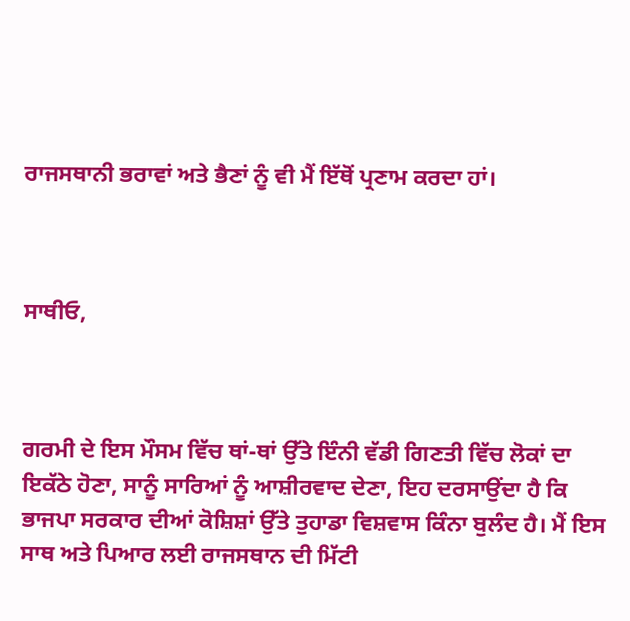ਰਾਜਸਥਾਨੀ ਭਰਾਵਾਂ ਅਤੇ ਭੈਣਾਂ ਨੂੰ ਵੀ ਮੈਂ ਇੱਥੋਂ ਪ੍ਰਣਾਮ ਕਰਦਾ ਹਾਂ।



ਸਾਥੀਓ,



ਗਰਮੀ ਦੇ ਇਸ ਮੌਸਮ ਵਿੱਚ ਥਾਂ-ਥਾਂ ਉੱਤੇ ਇੰਨੀ ਵੱਡੀ ਗਿਣਤੀ ਵਿੱਚ ਲੋਕਾਂ ਦਾ ਇਕੱਠੇ ਹੋਣਾ, ਸਾਨੂੰ ਸਾਰਿਆਂ ਨੂੰ ਆਸ਼ੀਰਵਾਦ ਦੇਣਾ, ਇਹ ਦਰਸਾਉਂਦਾ ਹੈ ਕਿ ਭਾਜਪਾ ਸਰਕਾਰ ਦੀਆਂ ਕੋਸ਼ਿਸ਼ਾਂ ਉੱਤੇ ਤੁਹਾਡਾ ਵਿਸ਼ਵਾਸ ਕਿੰਨਾ ਬੁਲੰਦ ਹੈ। ਮੈਂ ਇਸ ਸਾਥ ਅਤੇ ਪਿਆਰ ਲਈ ਰਾਜਸਥਾਨ ਦੀ ਮਿੱਟੀ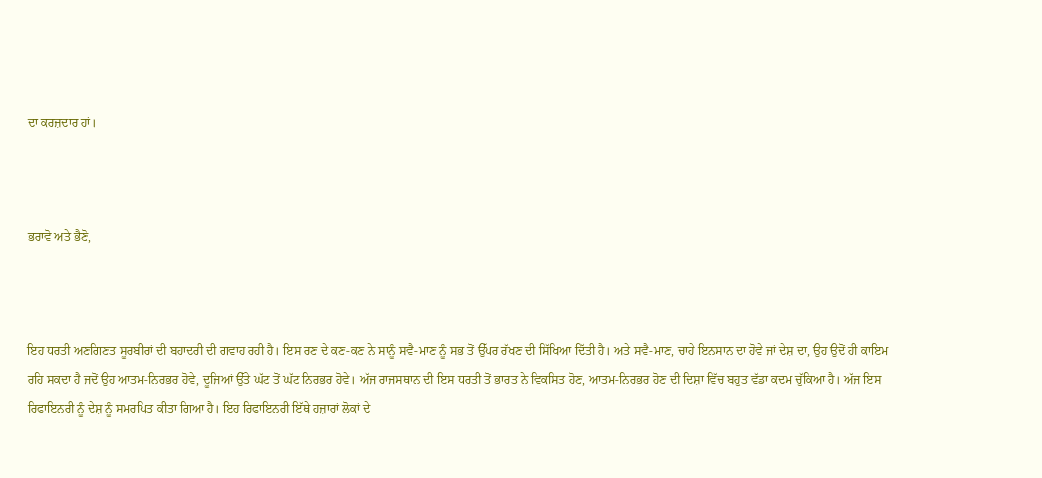ਦਾ ਕਰਜ਼ਦਾਰ ਹਾਂ।



ਭਰਾਵੋ ਅਤੇ ਭੈਣੋ,



ਇਹ ਧਰਤੀ ਅਣਗਿਣਤ ਸੂਰਬੀਰਾਂ ਦੀ ਬਹਾਦਰੀ ਦੀ ਗਵਾਹ ਰਹੀ ਹੈ। ਇਸ ਰਣ ਦੇ ਕਣ-ਕਣ ਨੇ ਸਾਨੂੰ ਸਵੈ-ਮਾਣ ਨੂੰ ਸਭ ਤੋਂ ਉੱਪਰ ਰੱਖਣ ਦੀ ਸਿੱਖਿਆ ਦਿੱਤੀ ਹੈ। ਅਤੇ ਸਵੈ-ਮਾਣ, ਚਾਹੇ ਇਨਸਾਨ ਦਾ ਹੋਵੇ ਜਾਂ ਦੇਸ਼ ਦਾ, ਉਹ ਉਦੋਂ ਹੀ ਕਾਇਮ ਰਹਿ ਸਕਦਾ ਹੈ ਜਦੋਂ ਉਹ ਆਤਮ-ਨਿਰਭਰ ਹੋਵੇ, ਦੂਜਿਆਂ ਉੱਤੇ ਘੱਟ ਤੋਂ ਘੱਟ ਨਿਰਭਰ ਹੋਵੇ। ਅੱਜ ਰਾਜਸਥਾਨ ਦੀ ਇਸ ਧਰਤੀ ਤੋਂ ਭਾਰਤ ਨੇ ਵਿਕਸਿਤ ਹੋਣ, ਆਤਮ-ਨਿਰਭਰ ਹੋਣ ਦੀ ਦਿਸ਼ਾ ਵਿੱਚ ਬਹੁਤ ਵੱਡਾ ਕਦਮ ਚੁੱਕਿਆ ਹੈ। ਅੱਜ ਇਸ ਰਿਫਾਇਨਰੀ ਨੂੰ ਦੇਸ਼ ਨੂੰ ਸਮਰਪਿਤ ਕੀਤਾ ਗਿਆ ਹੈ। ਇਹ ਰਿਫਾਇਨਰੀ ਇੱਥੇ ਹਜ਼ਾਰਾਂ ਲੋਕਾਂ ਦੇ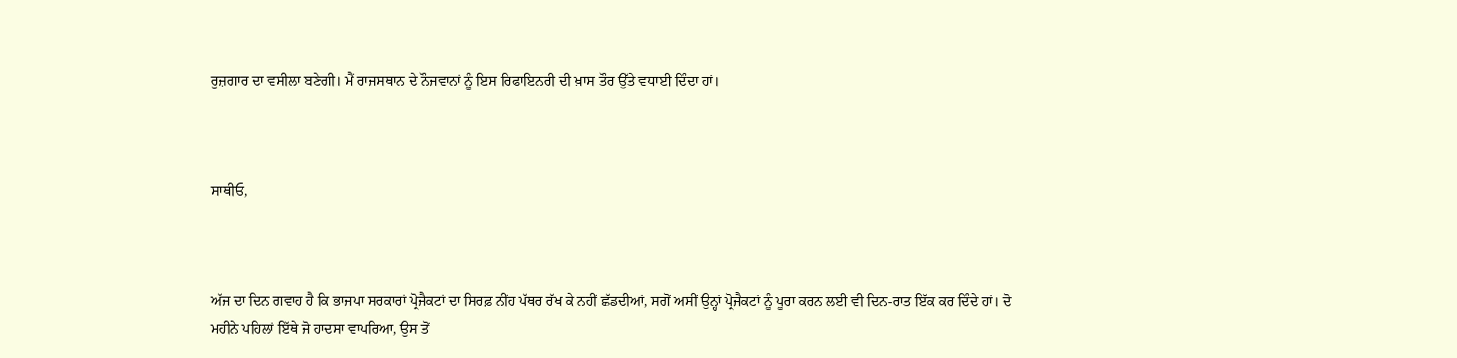ਰੁਜ਼ਗਾਰ ਦਾ ਵਸੀਲਾ ਬਣੇਗੀ। ਮੈਂ ਰਾਜਸਥਾਨ ਦੇ ਨੌਜਵਾਨਾਂ ਨੂੰ ਇਸ ਰਿਫਾਇਨਰੀ ਦੀ ਖ਼ਾਸ ਤੌਰ ਉੱਤੇ ਵਧਾਈ ਦਿੰਦਾ ਹਾਂ।



ਸਾਥੀਓ,



ਅੱਜ ਦਾ ਦਿਨ ਗਵਾਹ ਹੈ ਕਿ ਭਾਜਪਾ ਸਰਕਾਰਾਂ ਪ੍ਰੋਜੈਕਟਾਂ ਦਾ ਸਿਰਫ਼ ਨੀਂਹ ਪੱਥਰ ਰੱਖ ਕੇ ਨਹੀਂ ਛੱਡਦੀਆਂ, ਸਗੋਂ ਅਸੀਂ ਉਨ੍ਹਾਂ ਪ੍ਰੋਜੈਕਟਾਂ ਨੂੰ ਪੂਰਾ ਕਰਨ ਲਈ ਵੀ ਦਿਨ-ਰਾਤ ਇੱਕ ਕਰ ਦਿੰਦੇ ਹਾਂ। ਦੋ ਮਹੀਨੇ ਪਹਿਲਾਂ ਇੱਥੇ ਜੋ ਹਾਦਸਾ ਵਾਪਰਿਆ, ਉਸ ਤੋਂ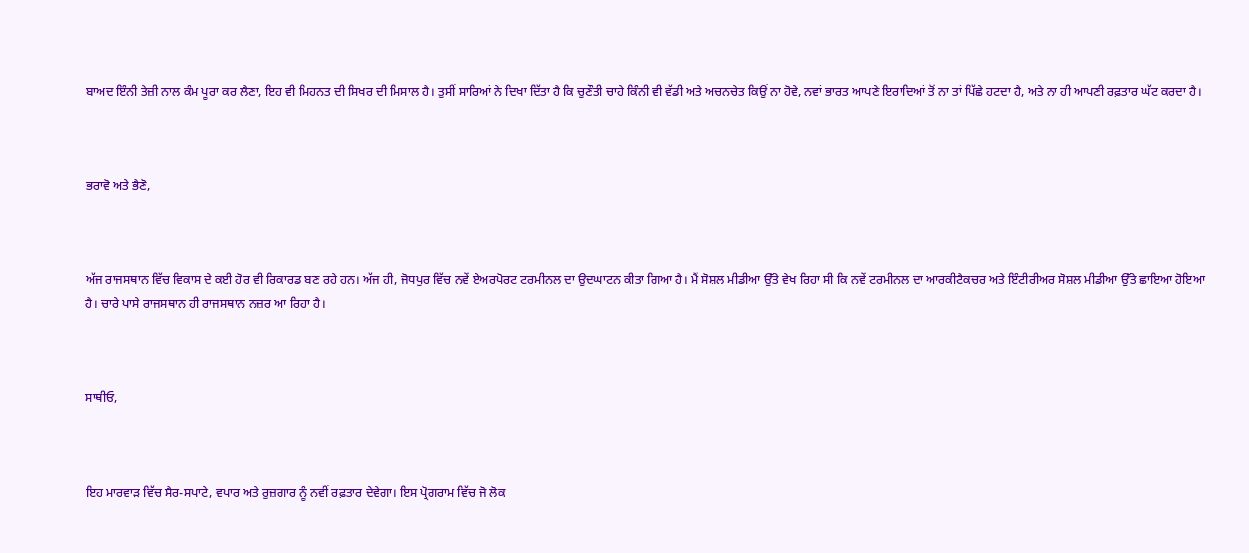ਬਾਅਦ ਇੰਨੀ ਤੇਜ਼ੀ ਨਾਲ ਕੰਮ ਪੂਰਾ ਕਰ ਲੈਣਾ, ਇਹ ਵੀ ਮਿਹਨਤ ਦੀ ਸਿਖਰ ਦੀ ਮਿਸਾਲ ਹੈ। ਤੁਸੀਂ ਸਾਰਿਆਂ ਨੇ ਦਿਖਾ ਦਿੱਤਾ ਹੈ ਕਿ ਚੁਣੌਤੀ ਚਾਹੇ ਕਿੰਨੀ ਵੀ ਵੱਡੀ ਅਤੇ ਅਚਨਚੇਤ ਕਿਉਂ ਨਾ ਹੋਵੇ, ਨਵਾਂ ਭਾਰਤ ਆਪਣੇ ਇਰਾਦਿਆਂ ਤੋਂ ਨਾ ਤਾਂ ਪਿੱਛੇ ਹਟਦਾ ਹੈ, ਅਤੇ ਨਾ ਹੀ ਆਪਣੀ ਰਫ਼ਤਾਰ ਘੱਟ ਕਰਦਾ ਹੈ।



ਭਰਾਵੋ ਅਤੇ ਭੈਣੋ,



ਅੱਜ ਰਾਜਸਥਾਨ ਵਿੱਚ ਵਿਕਾਸ ਦੇ ਕਈ ਹੋਰ ਵੀ ਰਿਕਾਰਡ ਬਣ ਰਹੇ ਹਨ। ਅੱਜ ਹੀ, ਜੋਧਪੁਰ ਵਿੱਚ ਨਵੇਂ ਏਅਰਪੋਰਟ ਟਰਮੀਨਲ ਦਾ ਉਦਘਾਟਨ ਕੀਤਾ ਗਿਆ ਹੈ। ਮੈਂ ਸੋਸ਼ਲ ਮੀਡੀਆ ਉੱਤੇ ਵੇਖ ਰਿਹਾ ਸੀ ਕਿ ਨਵੇਂ ਟਰਮੀਨਲ ਦਾ ਆਰਕੀਟੈਕਚਰ ਅਤੇ ਇੰਟੀਰੀਅਰ ਸੋਸ਼ਲ ਮੀਡੀਆ ਉੱਤੇ ਛਾਇਆ ਹੋਇਆ ਹੈ। ਚਾਰੇ ਪਾਸੇ ਰਾਜਸਥਾਨ ਹੀ ਰਾਜਸਥਾਨ ਨਜ਼ਰ ਆ ਰਿਹਾ ਹੈ।



ਸਾਥੀਓ,



ਇਹ ਮਾਰਵਾੜ ਵਿੱਚ ਸੈਰ-ਸਪਾਟੇ, ਵਪਾਰ ਅਤੇ ਰੁਜ਼ਗਾਰ ਨੂੰ ਨਵੀਂ ਰਫ਼ਤਾਰ ਦੇਵੇਗਾ। ਇਸ ਪ੍ਰੋਗਰਾਮ ਵਿੱਚ ਜੋ ਲੋਕ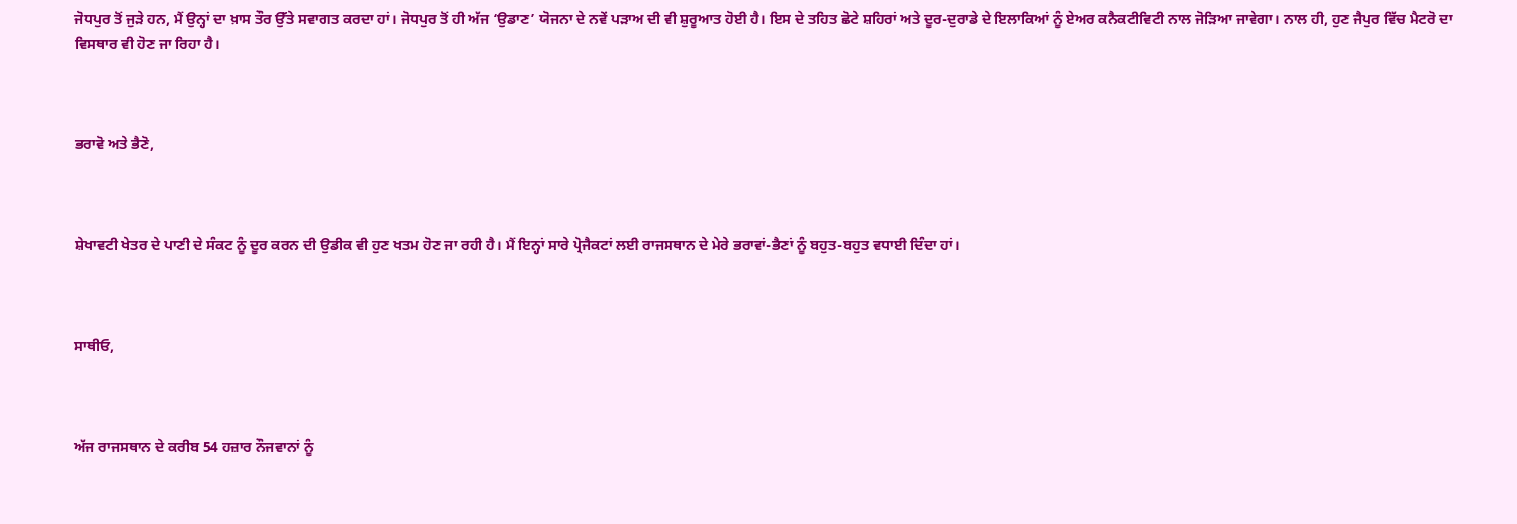ਜੋਧਪੁਰ ਤੋਂ ਜੁੜੇ ਹਨ, ਮੈਂ ਉਨ੍ਹਾਂ ਦਾ ਖ਼ਾਸ ਤੌਰ ਉੱਤੇ ਸਵਾਗਤ ਕਰਦਾ ਹਾਂ। ਜੋਧਪੁਰ ਤੋਂ ਹੀ ਅੱਜ ‘ਉਡਾਣ’ ਯੋਜਨਾ ਦੇ ਨਵੇਂ ਪੜਾਅ ਦੀ ਵੀ ਸ਼ੁਰੂਆਤ ਹੋਈ ਹੈ। ਇਸ ਦੇ ਤਹਿਤ ਛੋਟੇ ਸ਼ਹਿਰਾਂ ਅਤੇ ਦੂਰ-ਦੁਰਾਡੇ ਦੇ ਇਲਾਕਿਆਂ ਨੂੰ ਏਅਰ ਕਨੈਕਟੀਵਿਟੀ ਨਾਲ ਜੋੜਿਆ ਜਾਵੇਗਾ। ਨਾਲ ਹੀ, ਹੁਣ ਜੈਪੁਰ ਵਿੱਚ ਮੈਟਰੋ ਦਾ ਵਿਸਥਾਰ ਵੀ ਹੋਣ ਜਾ ਰਿਹਾ ਹੈ।



ਭਰਾਵੋ ਅਤੇ ਭੈਣੋ,



ਸ਼ੇਖਾਵਟੀ ਖੇਤਰ ਦੇ ਪਾਣੀ ਦੇ ਸੰਕਟ ਨੂੰ ਦੂਰ ਕਰਨ ਦੀ ਉਡੀਕ ਵੀ ਹੁਣ ਖਤਮ ਹੋਣ ਜਾ ਰਹੀ ਹੈ। ਮੈਂ ਇਨ੍ਹਾਂ ਸਾਰੇ ਪ੍ਰੋਜੈਕਟਾਂ ਲਈ ਰਾਜਸਥਾਨ ਦੇ ਮੇਰੇ ਭਰਾਵਾਂ-ਭੈਣਾਂ ਨੂੰ ਬਹੁਤ-ਬਹੁਤ ਵਧਾਈ ਦਿੰਦਾ ਹਾਂ।



ਸਾਥੀਓ,



ਅੱਜ ਰਾਜਸਥਾਨ ਦੇ ਕਰੀਬ 54 ਹਜ਼ਾਰ ਨੌਜਵਾਨਾਂ ਨੂੰ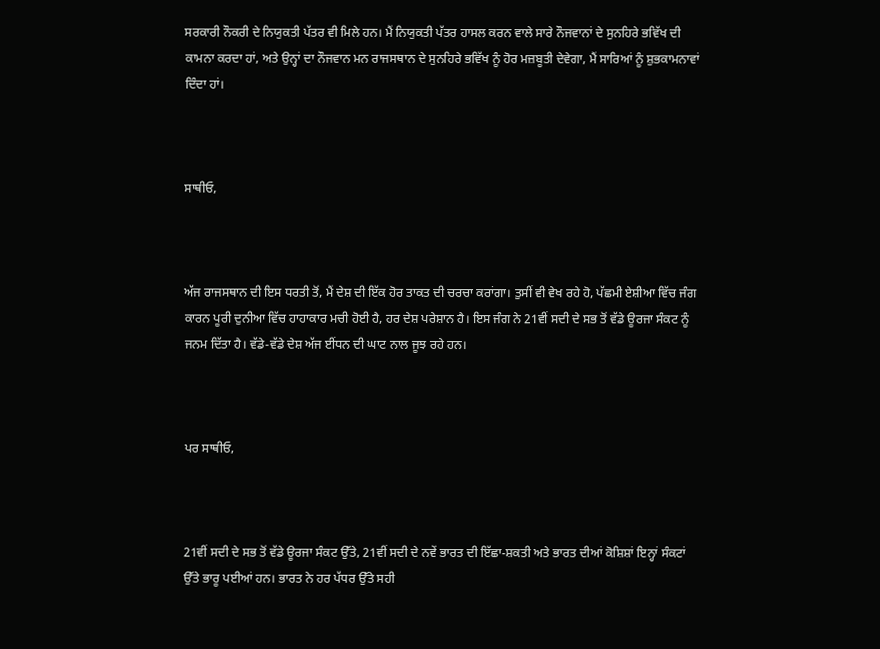ਸਰਕਾਰੀ ਨੌਕਰੀ ਦੇ ਨਿਯੁਕਤੀ ਪੱਤਰ ਵੀ ਮਿਲੇ ਹਨ। ਮੈਂ ਨਿਯੁਕਤੀ ਪੱਤਰ ਹਾਸਲ ਕਰਨ ਵਾਲੇ ਸਾਰੇ ਨੌਜਵਾਨਾਂ ਦੇ ਸੁਨਹਿਰੇ ਭਵਿੱਖ ਦੀ ਕਾਮਨਾ ਕਰਦਾ ਹਾਂ, ਅਤੇ ਉਨ੍ਹਾਂ ਦਾ ਨੌਜਵਾਨ ਮਨ ਰਾਜਸਥਾਨ ਦੇ ਸੁਨਹਿਰੇ ਭਵਿੱਖ ਨੂੰ ਹੋਰ ਮਜ਼ਬੂਤੀ ਦੇਵੇਗਾ, ਮੈਂ ਸਾਰਿਆਂ ਨੂੰ ਸ਼ੁਭਕਾਮਨਾਵਾਂ ਦਿੰਦਾ ਹਾਂ।



ਸਾਥੀਓ,



ਅੱਜ ਰਾਜਸਥਾਨ ਦੀ ਇਸ ਧਰਤੀ ਤੋਂ, ਮੈਂ ਦੇਸ਼ ਦੀ ਇੱਕ ਹੋਰ ਤਾਕਤ ਦੀ ਚਰਚਾ ਕਰਾਂਗਾ। ਤੁਸੀਂ ਵੀ ਵੇਖ ਰਹੇ ਹੋ, ਪੱਛਮੀ ਏਸ਼ੀਆ ਵਿੱਚ ਜੰਗ ਕਾਰਨ ਪੂਰੀ ਦੁਨੀਆ ਵਿੱਚ ਹਾਹਾਕਾਰ ਮਚੀ ਹੋਈ ਹੈ, ਹਰ ਦੇਸ਼ ਪਰੇਸ਼ਾਨ ਹੈ। ਇਸ ਜੰਗ ਨੇ 21ਵੀਂ ਸਦੀ ਦੇ ਸਭ ਤੋਂ ਵੱਡੇ ਊਰਜਾ ਸੰਕਟ ਨੂੰ ਜਨਮ ਦਿੱਤਾ ਹੈ। ਵੱਡੇ-ਵੱਡੇ ਦੇਸ਼ ਅੱਜ ਈਂਧਨ ਦੀ ਘਾਟ ਨਾਲ ਜੂਝ ਰਹੇ ਹਨ।



ਪਰ ਸਾਥੀਓ,



21ਵੀਂ ਸਦੀ ਦੇ ਸਭ ਤੋਂ ਵੱਡੇ ਊਰਜਾ ਸੰਕਟ ਉੱਤੇ, 21ਵੀਂ ਸਦੀ ਦੇ ਨਵੇਂ ਭਾਰਤ ਦੀ ਇੱਛਾ-ਸ਼ਕਤੀ ਅਤੇ ਭਾਰਤ ਦੀਆਂ ਕੋਸ਼ਿਸ਼ਾਂ ਇਨ੍ਹਾਂ ਸੰਕਟਾਂ ਉੱਤੇ ਭਾਰੂ ਪਈਆਂ ਹਨ। ਭਾਰਤ ਨੇ ਹਰ ਪੱਧਰ ਉੱਤੇ ਸਹੀ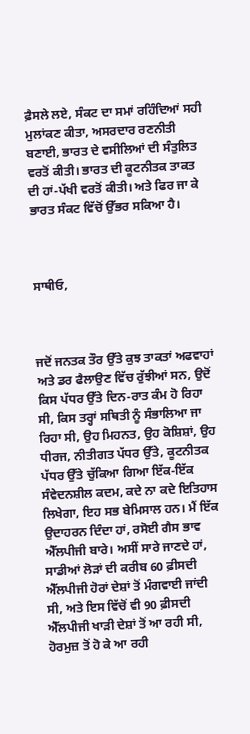ਫ਼ੈਸਲੇ ਲਏ, ਸੰਕਟ ਦਾ ਸਮਾਂ ਰਹਿੰਦਿਆਂ ਸਹੀ ਮੁਲਾਂਕਣ ਕੀਤਾ, ਅਸਰਦਾਰ ਰਣਨੀਤੀ ਬਣਾਈ, ਭਾਰਤ ਦੇ ਵਸੀਲਿਆਂ ਦੀ ਸੰਤੁਲਿਤ ਵਰਤੋਂ ਕੀਤੀ। ਭਾਰਤ ਦੀ ਕੂਟਨੀਤਕ ਤਾਕਤ ਦੀ ਹਾਂ-ਪੱਖੀ ਵਰਤੋਂ ਕੀਤੀ। ਅਤੇ ਫਿਰ ਜਾ ਕੇ ਭਾਰਤ ਸੰਕਟ ਵਿੱਚੋਂ ਉੱਭਰ ਸਕਿਆ ਹੈ।



ਸਾਥੀਓ,



ਜਦੋਂ ਜਨਤਕ ਤੌਰ ਉੱਤੇ ਕੁਝ ਤਾਕਤਾਂ ਅਫਵਾਹਾਂ ਅਤੇ ਡਰ ਫੈਲਾਉਣ ਵਿੱਚ ਰੁੱਝੀਆਂ ਸਨ, ਉਦੋਂ ਕਿਸ ਪੱਧਰ ਉੱਤੇ ਦਿਨ-ਰਾਤ ਕੰਮ ਹੋ ਰਿਹਾ ਸੀ, ਕਿਸ ਤਰ੍ਹਾਂ ਸਥਿਤੀ ਨੂੰ ਸੰਭਾਲਿਆ ਜਾ ਰਿਹਾ ਸੀ, ਉਹ ਮਿਹਨਤ, ਉਹ ਕੋਸ਼ਿਸ਼ਾਂ, ਉਹ ਧੀਰਜ, ਨੀਤੀਗਤ ਪੱਧਰ ਉੱਤੇ, ਕੂਟਨੀਤਕ ਪੱਧਰ ਉੱਤੇ ਚੁੱਕਿਆ ਗਿਆ ਇੱਕ-ਇੱਕ ਸੰਵੇਦਨਸ਼ੀਲ ਕਦਮ, ਕਦੇ ਨਾ ਕਦੇ ਇਤਿਹਾਸ ਲਿਖੇਗਾ, ਇਹ ਸਭ ਬੇਮਿਸਾਲ ਹਨ। ਮੈਂ ਇੱਕ ਉਦਾਹਰਨ ਦਿੰਦਾ ਹਾਂ, ਰਸੋਈ ਗੈਸ ਭਾਵ ਐੱਲਪੀਜੀ ਬਾਰੇ। ਅਸੀਂ ਸਾਰੇ ਜਾਣਦੇ ਹਾਂ, ਸਾਡੀਆਂ ਲੋੜਾਂ ਦੀ ਕਰੀਬ 60 ਫ਼ੀਸਦੀ ਐੱਲਪੀਜੀ ਹੋਰਾਂ ਦੇਸ਼ਾਂ ਤੋਂ ਮੰਗਵਾਈ ਜਾਂਦੀ ਸੀ, ਅਤੇ ਇਸ ਵਿੱਚੋਂ ਵੀ 90 ਫ਼ੀਸਦੀ ਐੱਲਪੀਜੀ ਖਾੜੀ ਦੇਸ਼ਾਂ ਤੋਂ ਆ ਰਹੀ ਸੀ, ਹੋਰਮੁਜ਼ ਤੋਂ ਹੋ ਕੇ ਆ ਰਹੀ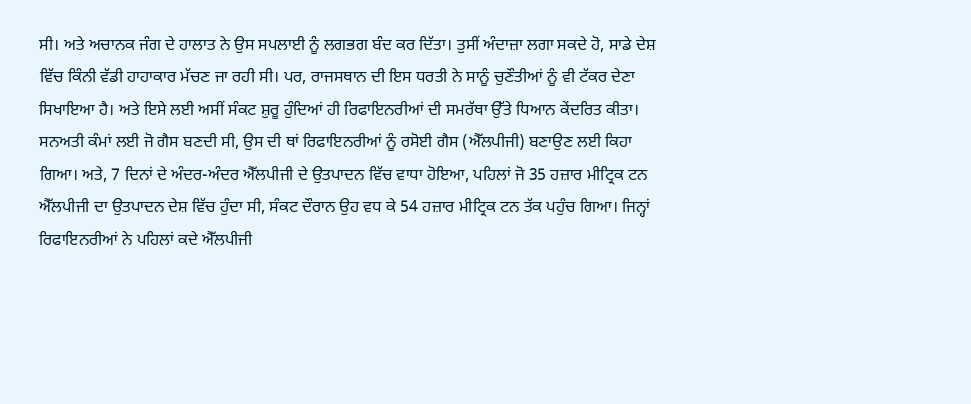ਸੀ। ਅਤੇ ਅਚਾਨਕ ਜੰਗ ਦੇ ਹਾਲਾਤ ਨੇ ਉਸ ਸਪਲਾਈ ਨੂੰ ਲਗਭਗ ਬੰਦ ਕਰ ਦਿੱਤਾ। ਤੁਸੀਂ ਅੰਦਾਜ਼ਾ ਲਗਾ ਸਕਦੇ ਹੋ, ਸਾਡੇ ਦੇਸ਼ ਵਿੱਚ ਕਿੰਨੀ ਵੱਡੀ ਹਾਹਾਕਾਰ ਮੱਚਣ ਜਾ ਰਹੀ ਸੀ। ਪਰ, ਰਾਜਸਥਾਨ ਦੀ ਇਸ ਧਰਤੀ ਨੇ ਸਾਨੂੰ ਚੁਣੌਤੀਆਂ ਨੂੰ ਵੀ ਟੱਕਰ ਦੇਣਾ ਸਿਖਾਇਆ ਹੈ। ਅਤੇ ਇਸੇ ਲਈ ਅਸੀਂ ਸੰਕਟ ਸ਼ੁਰੂ ਹੁੰਦਿਆਂ ਹੀ ਰਿਫਾਇਨਰੀਆਂ ਦੀ ਸਮਰੱਥਾ ਉੱਤੇ ਧਿਆਨ ਕੇਂਦਰਿਤ ਕੀਤਾ। ਸਨਅਤੀ ਕੰਮਾਂ ਲਈ ਜੋ ਗੈਸ ਬਣਦੀ ਸੀ, ਉਸ ਦੀ ਥਾਂ ਰਿਫਾਇਨਰੀਆਂ ਨੂੰ ਰਸੋਈ ਗੈਸ (ਐੱਲਪੀਜੀ) ਬਣਾਉਣ ਲਈ ਕਿਹਾ ਗਿਆ। ਅਤੇ, 7 ਦਿਨਾਂ ਦੇ ਅੰਦਰ-ਅੰਦਰ ਐੱਲਪੀਜੀ ਦੇ ਉਤਪਾਦਨ ਵਿੱਚ ਵਾਧਾ ਹੋਇਆ, ਪਹਿਲਾਂ ਜੋ 35 ਹਜ਼ਾਰ ਮੀਟ੍ਰਿਕ ਟਨ ਐੱਲਪੀਜੀ ਦਾ ਉਤਪਾਦਨ ਦੇਸ਼ ਵਿੱਚ ਹੁੰਦਾ ਸੀ, ਸੰਕਟ ਦੌਰਾਨ ਉਹ ਵਧ ਕੇ 54 ਹਜ਼ਾਰ ਮੀਟ੍ਰਿਕ ਟਨ ਤੱਕ ਪਹੁੰਚ ਗਿਆ। ਜਿਨ੍ਹਾਂ ਰਿਫਾਇਨਰੀਆਂ ਨੇ ਪਹਿਲਾਂ ਕਦੇ ਐੱਲਪੀਜੀ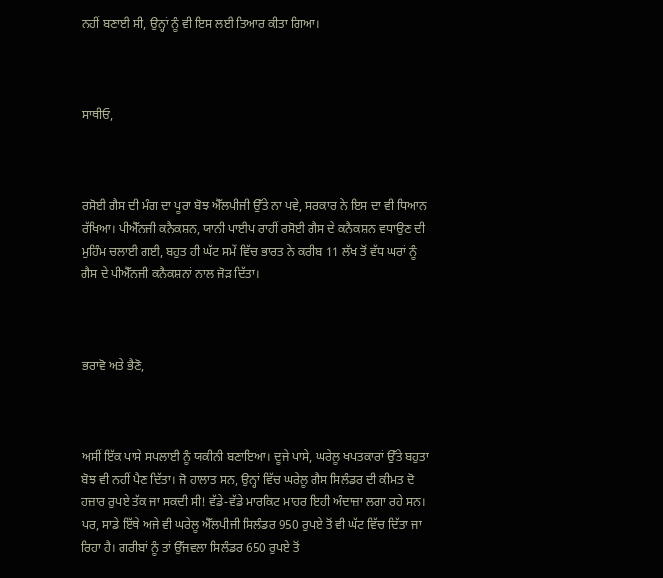ਨਹੀਂ ਬਣਾਈ ਸੀ, ਉਨ੍ਹਾਂ ਨੂੰ ਵੀ ਇਸ ਲਈ ਤਿਆਰ ਕੀਤਾ ਗਿਆ।



ਸਾਥੀਓ,



ਰਸੋਈ ਗੈਸ ਦੀ ਮੰਗ ਦਾ ਪੂਰਾ ਬੋਝ ਐੱਲਪੀਜੀ ਉੱਤੇ ਨਾ ਪਵੇ, ਸਰਕਾਰ ਨੇ ਇਸ ਦਾ ਵੀ ਧਿਆਨ ਰੱਖਿਆ। ਪੀਐੱਨਜੀ ਕਨੈਕਸ਼ਨ, ਯਾਨੀ ਪਾਈਪ ਰਾਹੀਂ ਰਸੋਈ ਗੈਸ ਦੇ ਕਨੈਕਸ਼ਨ ਵਧਾਉਣ ਦੀ ਮੁਹਿੰਮ ਚਲਾਈ ਗਈ, ਬਹੁਤ ਹੀ ਘੱਟ ਸਮੇਂ ਵਿੱਚ ਭਾਰਤ ਨੇ ਕਰੀਬ 11 ਲੱਖ ਤੋਂ ਵੱਧ ਘਰਾਂ ਨੂੰ ਗੈਸ ਦੇ ਪੀਐੱਨਜੀ ਕਨੈਕਸ਼ਨਾਂ ਨਾਲ ਜੋੜ ਦਿੱਤਾ।



ਭਰਾਵੋ ਅਤੇ ਭੈਣੋ,



ਅਸੀਂ ਇੱਕ ਪਾਸੇ ਸਪਲਾਈ ਨੂੰ ਯਕੀਨੀ ਬਣਾਇਆ। ਦੂਜੇ ਪਾਸੇ, ਘਰੇਲੂ ਖਪਤਕਾਰਾਂ ਉੱਤੇ ਬਹੁਤਾ ਬੋਝ ਵੀ ਨਹੀਂ ਪੈਣ ਦਿੱਤਾ। ਜੋ ਹਾਲਾਤ ਸਨ, ਉਨ੍ਹਾਂ ਵਿੱਚ ਘਰੇਲੂ ਗੈਸ ਸਿਲੰਡਰ ਦੀ ਕੀਮਤ ਦੋ ਹਜ਼ਾਰ ਰੁਪਏ ਤੱਕ ਜਾ ਸਕਦੀ ਸੀ! ਵੱਡੇ-ਵੱਡੇ ਮਾਰਕਿਟ ਮਾਹਰ ਇਹੀ ਅੰਦਾਜ਼ਾ ਲਗਾ ਰਹੇ ਸਨ। ਪਰ, ਸਾਡੇ ਇੱਥੇ ਅਜੇ ਵੀ ਘਰੇਲੂ ਐੱਲਪੀਜੀ ਸਿਲੰਡਰ 950 ਰੁਪਏ ਤੋਂ ਵੀ ਘੱਟ ਵਿੱਚ ਦਿੱਤਾ ਜਾ ਰਿਹਾ ਹੈ। ਗਰੀਬਾਂ ਨੂੰ ਤਾਂ ਉੱਜਵਲਾ ਸਿਲੰਡਰ 650 ਰੁਪਏ ਤੋਂ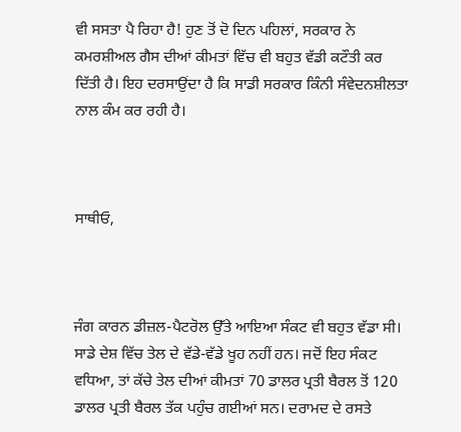ਵੀ ਸਸਤਾ ਪੈ ਰਿਹਾ ਹੈ! ਹੁਣ ਤੋਂ ਦੋ ਦਿਨ ਪਹਿਲਾਂ, ਸਰਕਾਰ ਨੇ ਕਮਰਸ਼ੀਅਲ ਗੈਸ ਦੀਆਂ ਕੀਮਤਾਂ ਵਿੱਚ ਵੀ ਬਹੁਤ ਵੱਡੀ ਕਟੌਤੀ ਕਰ ਦਿੱਤੀ ਹੈ। ਇਹ ਦਰਸਾਉਂਦਾ ਹੈ ਕਿ ਸਾਡੀ ਸਰਕਾਰ ਕਿੰਨੀ ਸੰਵੇਦਨਸ਼ੀਲਤਾ ਨਾਲ ਕੰਮ ਕਰ ਰਹੀ ਹੈ।



ਸਾਥੀਓ,



ਜੰਗ ਕਾਰਨ ਡੀਜ਼ਲ-ਪੈਟਰੋਲ ਉੱਤੇ ਆਇਆ ਸੰਕਟ ਵੀ ਬਹੁਤ ਵੱਡਾ ਸੀ। ਸਾਡੇ ਦੇਸ਼ ਵਿੱਚ ਤੇਲ ਦੇ ਵੱਡੇ-ਵੱਡੇ ਖੂਹ ਨਹੀਂ ਹਨ। ਜਦੋਂ ਇਹ ਸੰਕਟ ਵਧਿਆ, ਤਾਂ ਕੱਚੇ ਤੇਲ ਦੀਆਂ ਕੀਮਤਾਂ 70 ਡਾਲਰ ਪ੍ਰਤੀ ਬੈਰਲ ਤੋਂ 120 ਡਾਲਰ ਪ੍ਰਤੀ ਬੈਰਲ ਤੱਕ ਪਹੁੰਚ ਗਈਆਂ ਸਨ। ਦਰਾਮਦ ਦੇ ਰਸਤੇ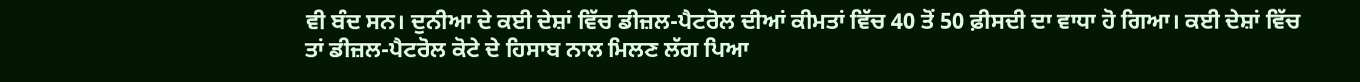ਵੀ ਬੰਦ ਸਨ। ਦੁਨੀਆ ਦੇ ਕਈ ਦੇਸ਼ਾਂ ਵਿੱਚ ਡੀਜ਼ਲ-ਪੈਟਰੋਲ ਦੀਆਂ ਕੀਮਤਾਂ ਵਿੱਚ 40 ਤੋਂ 50 ਫ਼ੀਸਦੀ ਦਾ ਵਾਧਾ ਹੋ ਗਿਆ। ਕਈ ਦੇਸ਼ਾਂ ਵਿੱਚ ਤਾਂ ਡੀਜ਼ਲ-ਪੈਟਰੋਲ ਕੋਟੇ ਦੇ ਹਿਸਾਬ ਨਾਲ ਮਿਲਣ ਲੱਗ ਪਿਆ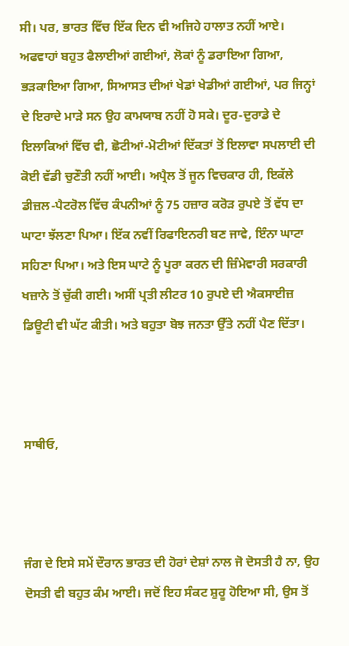ਸੀ। ਪਰ, ਭਾਰਤ ਵਿੱਚ ਇੱਕ ਦਿਨ ਵੀ ਅਜਿਹੇ ਹਾਲਾਤ ਨਹੀਂ ਆਏ। ਅਫਵਾਹਾਂ ਬਹੁਤ ਫੈਲਾਈਆਂ ਗਈਆਂ, ਲੋਕਾਂ ਨੂੰ ਡਰਾਇਆ ਗਿਆ, ਭੜਕਾਇਆ ਗਿਆ, ਸਿਆਸਤ ਦੀਆਂ ਖੇਡਾਂ ਖੇਡੀਆਂ ਗਈਆਂ, ਪਰ ਜਿਨ੍ਹਾਂ ਦੇ ਇਰਾਦੇ ਮਾੜੇ ਸਨ ਉਹ ਕਾਮਯਾਬ ਨਹੀਂ ਹੋ ਸਕੇ। ਦੂਰ-ਦੁਰਾਡੇ ਦੇ ਇਲਾਕਿਆਂ ਵਿੱਚ ਵੀ, ਛੋਟੀਆਂ-ਮੋਟੀਆਂ ਦਿੱਕਤਾਂ ਤੋਂ ਇਲਾਵਾ ਸਪਲਾਈ ਦੀ ਕੋਈ ਵੱਡੀ ਚੁਣੌਤੀ ਨਹੀਂ ਆਈ। ਅਪ੍ਰੈਲ ਤੋਂ ਜੂਨ ਵਿਚਕਾਰ ਹੀ, ਇਕੱਲੇ ਡੀਜ਼ਲ-ਪੈਟਰੋਲ ਵਿੱਚ ਕੰਪਨੀਆਂ ਨੂੰ 75 ਹਜ਼ਾਰ ਕਰੋੜ ਰੁਪਏ ਤੋਂ ਵੱਧ ਦਾ ਘਾਟਾ ਝੱਲਣਾ ਪਿਆ। ਇੱਕ ਨਵੀਂ ਰਿਫਾਇਨਰੀ ਬਣ ਜਾਵੇ, ਇੰਨਾ ਘਾਟਾ ਸਹਿਣਾ ਪਿਆ। ਅਤੇ ਇਸ ਘਾਟੇ ਨੂੰ ਪੂਰਾ ਕਰਨ ਦੀ ਜ਼ਿੰਮੇਵਾਰੀ ਸਰਕਾਰੀ ਖਜ਼ਾਨੇ ਤੋਂ ਚੁੱਕੀ ਗਈ। ਅਸੀਂ ਪ੍ਰਤੀ ਲੀਟਰ 10 ਰੁਪਏ ਦੀ ਐਕਸਾਈਜ਼ ਡਿਊਟੀ ਵੀ ਘੱਟ ਕੀਤੀ। ਅਤੇ ਬਹੁਤਾ ਬੋਝ ਜਨਤਾ ਉੱਤੇ ਨਹੀਂ ਪੈਣ ਦਿੱਤਾ।



ਸਾਥੀਓ,



ਜੰਗ ਦੇ ਇਸੇ ਸਮੇਂ ਦੌਰਾਨ ਭਾਰਤ ਦੀ ਹੋਰਾਂ ਦੇਸ਼ਾਂ ਨਾਲ ਜੋ ਦੋਸਤੀ ਹੈ ਨਾ, ਉਹ ਦੋਸਤੀ ਵੀ ਬਹੁਤ ਕੰਮ ਆਈ। ਜਦੋਂ ਇਹ ਸੰਕਟ ਸ਼ੁਰੂ ਹੋਇਆ ਸੀ, ਉਸ ਤੋਂ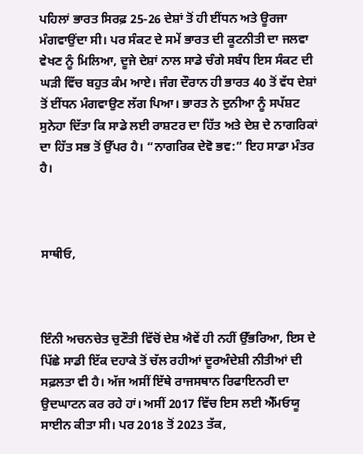ਪਹਿਲਾਂ ਭਾਰਤ ਸਿਰਫ਼ 25-26 ਦੇਸ਼ਾਂ ਤੋਂ ਹੀ ਈਂਧਨ ਅਤੇ ਊਰਜਾ ਮੰਗਵਾਉਂਦਾ ਸੀ। ਪਰ ਸੰਕਟ ਦੇ ਸਮੇਂ ਭਾਰਤ ਦੀ ਕੂਟਨੀਤੀ ਦਾ ਜਲਵਾ ਵੇਖਣ ਨੂੰ ਮਿਲਿਆ, ਦੂਜੇ ਦੇਸ਼ਾਂ ਨਾਲ ਸਾਡੇ ਚੰਗੇ ਸਬੰਧ ਇਸ ਸੰਕਟ ਦੀ ਘੜੀ ਵਿੱਚ ਬਹੁਤ ਕੰਮ ਆਏ। ਜੰਗ ਦੌਰਾਨ ਹੀ ਭਾਰਤ 40 ਤੋਂ ਵੱਧ ਦੇਸ਼ਾਂ ਤੋਂ ਈਂਧਨ ਮੰਗਵਾਉਣ ਲੱਗ ਪਿਆ। ਭਾਰਤ ਨੇ ਦੁਨੀਆ ਨੂੰ ਸਪੱਸ਼ਟ ਸੁਨੇਹਾ ਦਿੱਤਾ ਕਿ ਸਾਡੇ ਲਈ ਰਾਸ਼ਟਰ ਦਾ ਹਿੱਤ ਅਤੇ ਦੇਸ਼ ਦੇ ਨਾਗਰਿਕਾਂ ਦਾ ਹਿੱਤ ਸਭ ਤੋਂ ਉੱਪਰ ਹੈ। “ਨਾਗਰਿਕ ਦੇਵੋ ਭਵ:” ਇਹ ਸਾਡਾ ਮੰਤਰ ਹੈ।



ਸਾਥੀਓ,



ਇੰਨੀ ਅਚਨਚੇਤ ਚੁਣੌਤੀ ਵਿੱਚੋਂ ਦੇਸ਼ ਐਵੇਂ ਹੀ ਨਹੀਂ ਉੱਭਰਿਆ, ਇਸ ਦੇ ਪਿੱਛੇ ਸਾਡੀ ਇੱਕ ਦਹਾਕੇ ਤੋਂ ਚੱਲ ਰਹੀਆਂ ਦੂਰਅੰਦੇਸ਼ੀ ਨੀਤੀਆਂ ਦੀ ਸਫ਼ਲਤਾ ਵੀ ਹੈ। ਅੱਜ ਅਸੀਂ ਇੱਥੇ ਰਾਜਸਥਾਨ ਰਿਫਾਇਨਰੀ ਦਾ ਉਦਘਾਟਨ ਕਰ ਰਹੇ ਹਾਂ। ਅਸੀਂ 2017 ਵਿੱਚ ਇਸ ਲਈ ਐੱਮਓਯੂ ਸਾਈਨ ਕੀਤਾ ਸੀ। ਪਰ 2018 ਤੋਂ 2023 ਤੱਕ,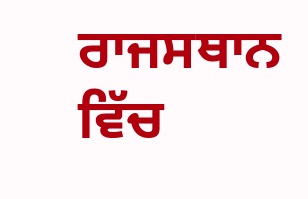ਰਾਜਸਥਾਨ ਵਿੱਚ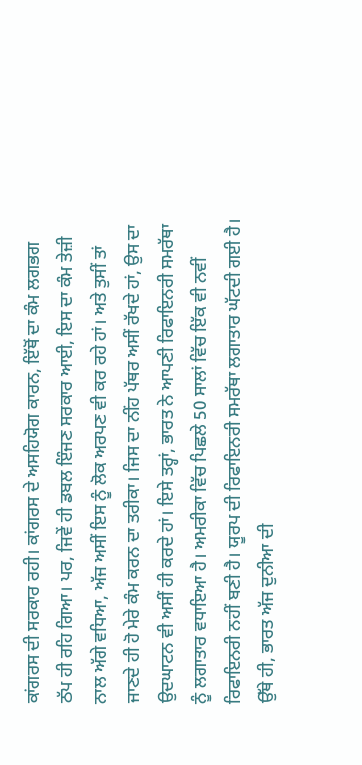ਕਾਂਗਰਸ ਦੀ ਸਰਕਾਰ ਰਹੀ। ਕਾਂਗਰਸ ਦੇ ਅਸਹਿਯੋਗ ਕਾਰਨ, ਇੱਥੋਂ ਦਾ ਕੰਮ ਲਗਭਗ ਠੱਪ ਹੀ ਰਹਿ ਗਿਆ। ਪਰ, ਜਿਵੇਂ ਹੀ ਡਬਲ ਇੰਜਣ ਸਰਕਾਰ ਆਈ, ਇਸ ਦਾ ਕੰਮ ਤੇਜ਼ੀ ਨਾਲ ਅੱਗੇ ਵਧਿਆ, ਅੱਜ ਅਸੀਂ ਇਸ ਨੂੰ ਲੋਕ ਅਰਪਣ ਵੀ ਕਰ ਰਹੇ ਹਾਂ। ਅਤੇ ਤੁਸੀਂ ਤਾਂ ਜਾਣਦੇ ਹੀ ਹੋ ਮੇਰੇ ਕੰਮ ਕਰਨ ਦਾ ਤਰੀਕਾ। ਜਿਸ ਦਾ ਨੀਂਹ ਪੱਥਰ ਅਸੀਂ ਰੱਖਦੇ ਹਾਂ, ਉਸ ਦਾ ਉਦਘਾਟਨ ਵੀ ਅਸੀਂ ਹੀ ਕਰਦੇ ਹਾਂ। ਇਸੇ ਤਰ੍ਹਾਂ, ਭਾਰਤ ਨੇ ਆਪਣੀ ਰਿਫਾਇਨਰੀ ਸਮਰੱਥਾ ਨੂੰ ਲਗਾਤਾਰ ਵਧਾਇਆ ਹੈ। ਅਮਰੀਕਾ ਵਿੱਚ ਪਿਛਲੇ 50 ਸਾਲਾਂ ਵਿੱਚ ਇੱਕ ਵੀ ਨਵੀਂ ਰਿਫਾਇਨਰੀ ਨਹੀਂ ਬਣੀ ਹੈ। ਯੂਰਪ ਦੀ ਰਿਫਾਇਨਰੀ ਸਮਰੱਥਾ ਲਗਾਤਾਰ ਘੱਟਦੀ ਗਈ ਹੈ। ਉੱਥੇ ਹੀ, ਭਾਰਤ ਅੱਜ ਦੁਨੀਆ ਦੀ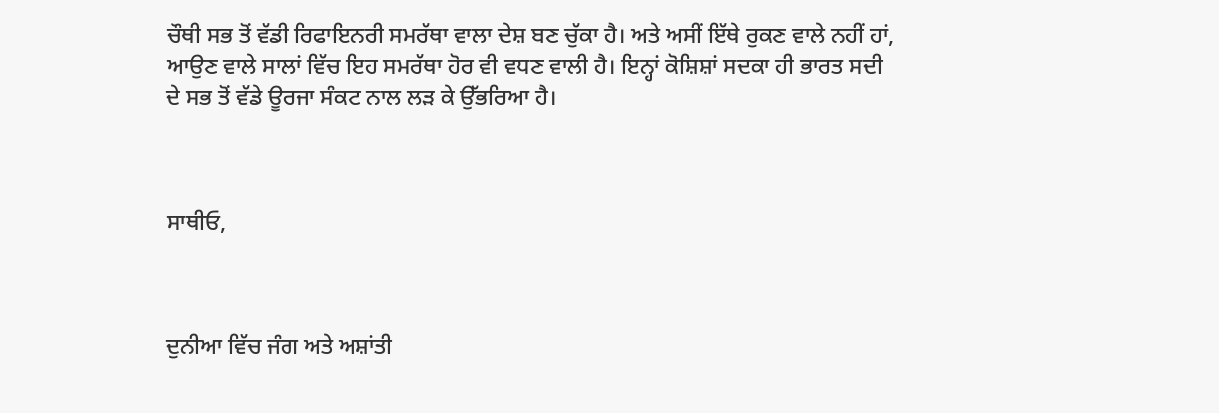ਚੌਥੀ ਸਭ ਤੋਂ ਵੱਡੀ ਰਿਫਾਇਨਰੀ ਸਮਰੱਥਾ ਵਾਲਾ ਦੇਸ਼ ਬਣ ਚੁੱਕਾ ਹੈ। ਅਤੇ ਅਸੀਂ ਇੱਥੇ ਰੁਕਣ ਵਾਲੇ ਨਹੀਂ ਹਾਂ, ਆਉਣ ਵਾਲੇ ਸਾਲਾਂ ਵਿੱਚ ਇਹ ਸਮਰੱਥਾ ਹੋਰ ਵੀ ਵਧਣ ਵਾਲੀ ਹੈ। ਇਨ੍ਹਾਂ ਕੋਸ਼ਿਸ਼ਾਂ ਸਦਕਾ ਹੀ ਭਾਰਤ ਸਦੀ ਦੇ ਸਭ ਤੋਂ ਵੱਡੇ ਊਰਜਾ ਸੰਕਟ ਨਾਲ ਲੜ ਕੇ ਉੱਭਰਿਆ ਹੈ।



ਸਾਥੀਓ,



ਦੁਨੀਆ ਵਿੱਚ ਜੰਗ ਅਤੇ ਅਸ਼ਾਂਤੀ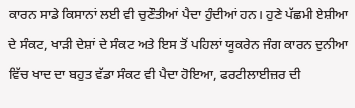ਕਾਰਨ ਸਾਡੇ ਕਿਸਾਨਾਂ ਲਈ ਵੀ ਚੁਣੌਤੀਆਂ ਪੈਦਾ ਹੁੰਦੀਆਂ ਹਨ। ਹੁਣੇ ਪੱਛਮੀ ਏਸ਼ੀਆ ਦੇ ਸੰਕਟ, ਖਾੜੀ ਦੇਸ਼ਾਂ ਦੇ ਸੰਕਟ ਅਤੇ ਇਸ ਤੋਂ ਪਹਿਲਾਂ ਯੂਕਰੇਨ ਜੰਗ ਕਾਰਨ ਦੁਨੀਆ ਵਿੱਚ ਖਾਦ ਦਾ ਬਹੁਤ ਵੱਡਾ ਸੰਕਟ ਵੀ ਪੈਦਾ ਹੋਇਆ, ਫਰਟੀਲਾਈਜ਼ਰ ਦੀ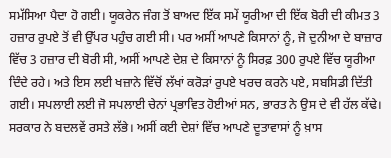ਸਮੱਸਿਆ ਪੈਦਾ ਹੋ ਗਈ। ਯੂਕਰੇਨ ਜੰਗ ਤੋਂ ਬਾਅਦ ਇੱਕ ਸਮੇਂ ਯੂਰੀਆ ਦੀ ਇੱਕ ਬੋਰੀ ਦੀ ਕੀਮਤ 3 ਹਜ਼ਾਰ ਰੁਪਏ ਤੋਂ ਵੀ ਉੱਪਰ ਪਹੁੰਚ ਗਈ ਸੀ। ਪਰ ਅਸੀਂ ਆਪਣੇ ਕਿਸਾਨਾਂ ਨੂੰ, ਜੋ ਦੁਨੀਆ ਦੇ ਬਾਜ਼ਾਰ ਵਿੱਚ 3 ਹਜ਼ਾਰ ਦੀ ਬੋਰੀ ਸੀ, ਅਸੀਂ ਆਪਣੇ ਦੇਸ਼ ਦੇ ਕਿਸਾਨਾਂ ਨੂੰ ਸਿਰਫ਼ 300 ਰੁਪਏ ਵਿੱਚ ਯੂਰੀਆ ਦਿੰਦੇ ਰਹੇ। ਅਤੇ ਇਸ ਲਈ ਖਜ਼ਾਨੇ ਵਿੱਚੋਂ ਲੱਖਾਂ ਕਰੋੜਾਂ ਰੁਪਏ ਖਰਚ ਕਰਨੇ ਪਏ, ਸਬਸਿਡੀ ਦਿੱਤੀ ਗਈ। ਸਪਲਾਈ ਲਈ ਜੋ ਸਪਲਾਈ ਚੇਨਾਂ ਪ੍ਰਭਾਵਿਤ ਹੋਈਆਂ ਸਨ, ਭਾਰਤ ਨੇ ਉਸ ਦੇ ਵੀ ਹੱਲ ਕੱਢੇ। ਸਰਕਾਰ ਨੇ ਬਦਲਵੇਂ ਰਸਤੇ ਲੱਭੇ। ਅਸੀਂ ਕਈ ਦੇਸ਼ਾਂ ਵਿੱਚ ਆਪਣੇ ਦੂਤਾਵਾਸਾਂ ਨੂੰ ਖ਼ਾਸ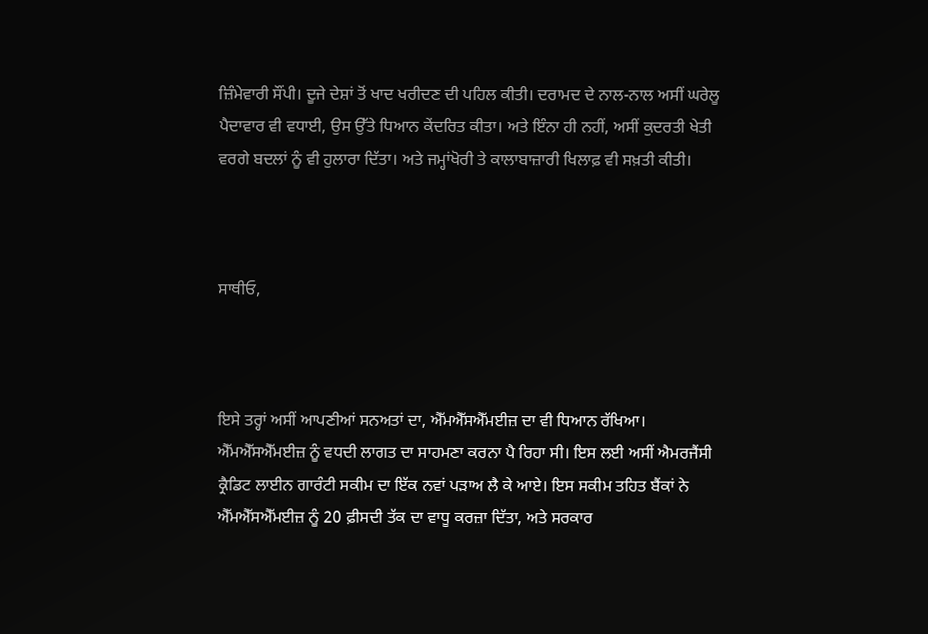ਜ਼ਿੰਮੇਵਾਰੀ ਸੌਂਪੀ। ਦੂਜੇ ਦੇਸ਼ਾਂ ਤੋਂ ਖਾਦ ਖਰੀਦਣ ਦੀ ਪਹਿਲ ਕੀਤੀ। ਦਰਾਮਦ ਦੇ ਨਾਲ-ਨਾਲ ਅਸੀਂ ਘਰੇਲੂ ਪੈਦਾਵਾਰ ਵੀ ਵਧਾਈ, ਉਸ ਉੱਤੇ ਧਿਆਨ ਕੇਂਦਰਿਤ ਕੀਤਾ। ਅਤੇ ਇੰਨਾ ਹੀ ਨਹੀਂ, ਅਸੀਂ ਕੁਦਰਤੀ ਖੇਤੀ ਵਰਗੇ ਬਦਲਾਂ ਨੂੰ ਵੀ ਹੁਲਾਰਾ ਦਿੱਤਾ। ਅਤੇ ਜਮ੍ਹਾਂਖੋਰੀ ਤੇ ਕਾਲਾਬਾਜ਼ਾਰੀ ਖਿਲਾਫ਼ ਵੀ ਸਖ਼ਤੀ ਕੀਤੀ।



ਸਾਥੀਓ,



ਇਸੇ ਤਰ੍ਹਾਂ ਅਸੀਂ ਆਪਣੀਆਂ ਸਨਅਤਾਂ ਦਾ, ਐੱਮਐੱਸਐੱਮਈਜ਼ ਦਾ ਵੀ ਧਿਆਨ ਰੱਖਿਆ। ਐੱਮਐੱਸਐੱਮਈਜ਼ ਨੂੰ ਵਧਦੀ ਲਾਗਤ ਦਾ ਸਾਹਮਣਾ ਕਰਨਾ ਪੈ ਰਿਹਾ ਸੀ। ਇਸ ਲਈ ਅਸੀਂ ਐਮਰਜੈਂਸੀ ਕ੍ਰੈਡਿਟ ਲਾਈਨ ਗਾਰੰਟੀ ਸਕੀਮ ਦਾ ਇੱਕ ਨਵਾਂ ਪੜਾਅ ਲੈ ਕੇ ਆਏ। ਇਸ ਸਕੀਮ ਤਹਿਤ ਬੈਂਕਾਂ ਨੇ ਐੱਮਐੱਸਐੱਮਈਜ਼ ਨੂੰ 20 ਫ਼ੀਸਦੀ ਤੱਕ ਦਾ ਵਾਧੂ ਕਰਜ਼ਾ ਦਿੱਤਾ, ਅਤੇ ਸਰਕਾਰ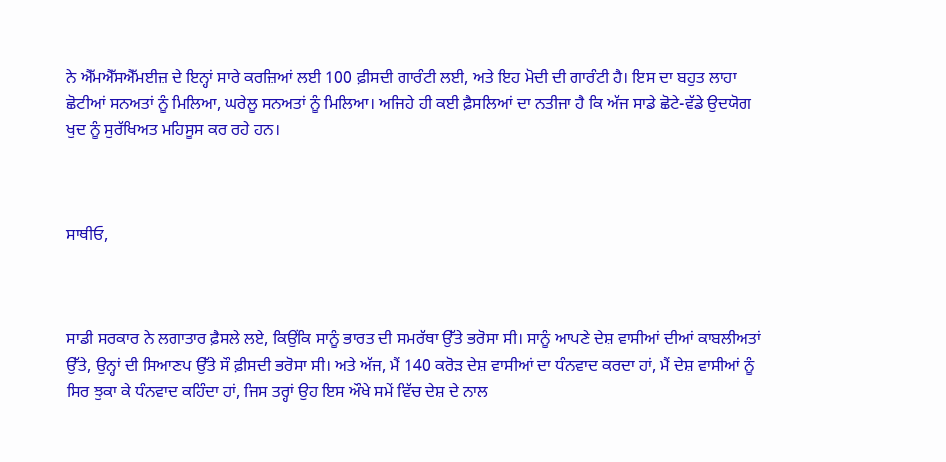ਨੇ ਐੱਮਐੱਸਐੱਮਈਜ਼ ਦੇ ਇਨ੍ਹਾਂ ਸਾਰੇ ਕਰਜ਼ਿਆਂ ਲਈ 100 ਫ਼ੀਸਦੀ ਗਾਰੰਟੀ ਲਈ, ਅਤੇ ਇਹ ਮੋਦੀ ਦੀ ਗਾਰੰਟੀ ਹੈ। ਇਸ ਦਾ ਬਹੁਤ ਲਾਹਾ ਛੋਟੀਆਂ ਸਨਅਤਾਂ ਨੂੰ ਮਿਲਿਆ, ਘਰੇਲੂ ਸਨਅਤਾਂ ਨੂੰ ਮਿਲਿਆ। ਅਜਿਹੇ ਹੀ ਕਈ ਫ਼ੈਸਲਿਆਂ ਦਾ ਨਤੀਜਾ ਹੈ ਕਿ ਅੱਜ ਸਾਡੇ ਛੋਟੇ-ਵੱਡੇ ਉਦਯੋਗ ਖੁਦ ਨੂੰ ਸੁਰੱਖਿਅਤ ਮਹਿਸੂਸ ਕਰ ਰਹੇ ਹਨ।



ਸਾਥੀਓ,



ਸਾਡੀ ਸਰਕਾਰ ਨੇ ਲਗਾਤਾਰ ਫ਼ੈਸਲੇ ਲਏ, ਕਿਉਂਕਿ ਸਾਨੂੰ ਭਾਰਤ ਦੀ ਸਮਰੱਥਾ ਉੱਤੇ ਭਰੋਸਾ ਸੀ। ਸਾਨੂੰ ਆਪਣੇ ਦੇਸ਼ ਵਾਸੀਆਂ ਦੀਆਂ ਕਾਬਲੀਅਤਾਂ ਉੱਤੇ, ਉਨ੍ਹਾਂ ਦੀ ਸਿਆਣਪ ਉੱਤੇ ਸੌ ਫ਼ੀਸਦੀ ਭਰੋਸਾ ਸੀ। ਅਤੇ ਅੱਜ, ਮੈਂ 140 ਕਰੋੜ ਦੇਸ਼ ਵਾਸੀਆਂ ਦਾ ਧੰਨਵਾਦ ਕਰਦਾ ਹਾਂ, ਮੈਂ ਦੇਸ਼ ਵਾਸੀਆਂ ਨੂੰ ਸਿਰ ਝੁਕਾ ਕੇ ਧੰਨਵਾਦ ਕਹਿੰਦਾ ਹਾਂ, ਜਿਸ ਤਰ੍ਹਾਂ ਉਹ ਇਸ ਔਖੇ ਸਮੇਂ ਵਿੱਚ ਦੇਸ਼ ਦੇ ਨਾਲ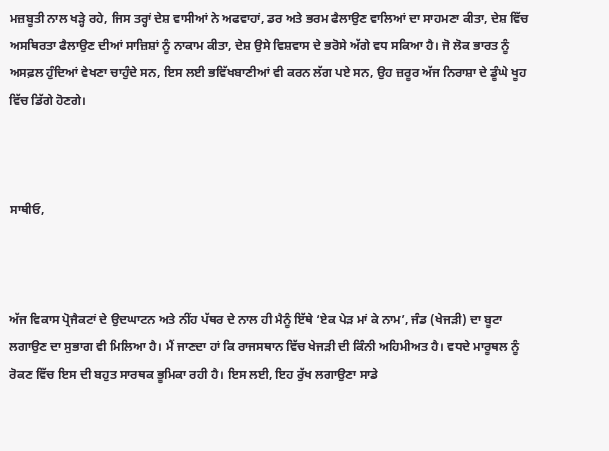ਮਜ਼ਬੂਤੀ ਨਾਲ ਖੜ੍ਹੇ ਰਹੇ, ਜਿਸ ਤਰ੍ਹਾਂ ਦੇਸ਼ ਵਾਸੀਆਂ ਨੇ ਅਫਵਾਹਾਂ, ਡਰ ਅਤੇ ਭਰਮ ਫੈਲਾਉਣ ਵਾਲਿਆਂ ਦਾ ਸਾਹਮਣਾ ਕੀਤਾ, ਦੇਸ਼ ਵਿੱਚ ਅਸਥਿਰਤਾ ਫੈਲਾਉਣ ਦੀਆਂ ਸਾਜ਼ਿਸ਼ਾਂ ਨੂੰ ਨਾਕਾਮ ਕੀਤਾ, ਦੇਸ਼ ਉਸੇ ਵਿਸ਼ਵਾਸ ਦੇ ਭਰੋਸੇ ਅੱਗੇ ਵਧ ਸਕਿਆ ਹੈ। ਜੋ ਲੋਕ ਭਾਰਤ ਨੂੰ ਅਸਫ਼ਲ ਹੁੰਦਿਆਂ ਵੇਖਣਾ ਚਾਹੁੰਦੇ ਸਨ, ਇਸ ਲਈ ਭਵਿੱਖਬਾਣੀਆਂ ਵੀ ਕਰਨ ਲੱਗ ਪਏ ਸਨ, ਉਹ ਜ਼ਰੂਰ ਅੱਜ ਨਿਰਾਸ਼ਾ ਦੇ ਡੂੰਘੇ ਖੂਹ ਵਿੱਚ ਡਿੱਗੇ ਹੋਣਗੇ।



ਸਾਥੀਓ,



ਅੱਜ ਵਿਕਾਸ ਪ੍ਰੋਜੈਕਟਾਂ ਦੇ ਉਦਘਾਟਨ ਅਤੇ ਨੀਂਹ ਪੱਥਰ ਦੇ ਨਾਲ ਹੀ ਮੈਨੂੰ ਇੱਥੇ ‘ਏਕ ਪੇੜ ਮਾਂ ਕੇ ਨਾਮ’, ਜੰਡ (ਖੇਜੜੀ) ਦਾ ਬੂਟਾ ਲਗਾਉਣ ਦਾ ਸੁਭਾਗ ਵੀ ਮਿਲਿਆ ਹੈ। ਮੈਂ ਜਾਣਦਾ ਹਾਂ ਕਿ ਰਾਜਸਥਾਨ ਵਿੱਚ ਖੇਜੜੀ ਦੀ ਕਿੰਨੀ ਅਹਿਮੀਅਤ ਹੈ। ਵਧਦੇ ਮਾਰੂਥਲ ਨੂੰ ਰੋਕਣ ਵਿੱਚ ਇਸ ਦੀ ਬਹੁਤ ਸਾਰਥਕ ਭੂਮਿਕਾ ਰਹੀ ਹੈ। ਇਸ ਲਈ, ਇਹ ਰੁੱਖ ਲਗਾਉਣਾ ਸਾਡੇ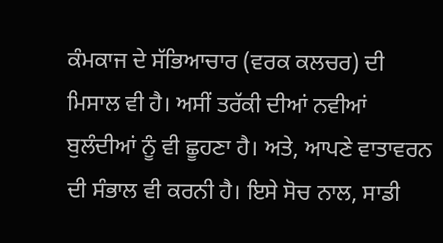ਕੰਮਕਾਜ ਦੇ ਸੱਭਿਆਚਾਰ (ਵਰਕ ਕਲਚਰ) ਦੀ ਮਿਸਾਲ ਵੀ ਹੈ। ਅਸੀਂ ਤਰੱਕੀ ਦੀਆਂ ਨਵੀਆਂ ਬੁਲੰਦੀਆਂ ਨੂੰ ਵੀ ਛੂਹਣਾ ਹੈ। ਅਤੇ, ਆਪਣੇ ਵਾਤਾਵਰਨ ਦੀ ਸੰਭਾਲ ਵੀ ਕਰਨੀ ਹੈ। ਇਸੇ ਸੋਚ ਨਾਲ, ਸਾਡੀ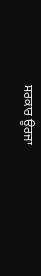ਸਰਕਾਰ ਊਰਜਾ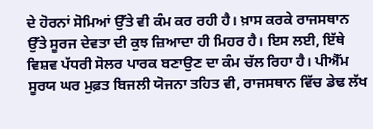ਦੇ ਹੋਰਨਾਂ ਸੋਮਿਆਂ ਉੱਤੇ ਵੀ ਕੰਮ ਕਰ ਰਹੀ ਹੈ। ਖ਼ਾਸ ਕਰਕੇ ਰਾਜਸਥਾਨ ਉੱਤੇ ਸੂਰਜ ਦੇਵਤਾ ਦੀ ਕੁਝ ਜ਼ਿਆਦਾ ਹੀ ਮਿਹਰ ਹੈ। ਇਸ ਲਈ, ਇੱਥੇ ਵਿਸ਼ਵ ਪੱਧਰੀ ਸੋਲਰ ਪਾਰਕ ਬਣਾਉਣ ਦਾ ਕੰਮ ਚੱਲ ਰਿਹਾ ਹੈ। ਪੀਐੱਮ ਸੂਰਯ ਘਰ ਮੁਫ਼ਤ ਬਿਜਲੀ ਯੋਜਨਾ ਤਹਿਤ ਵੀ, ਰਾਜਸਥਾਨ ਵਿੱਚ ਡੇਢ ਲੱਖ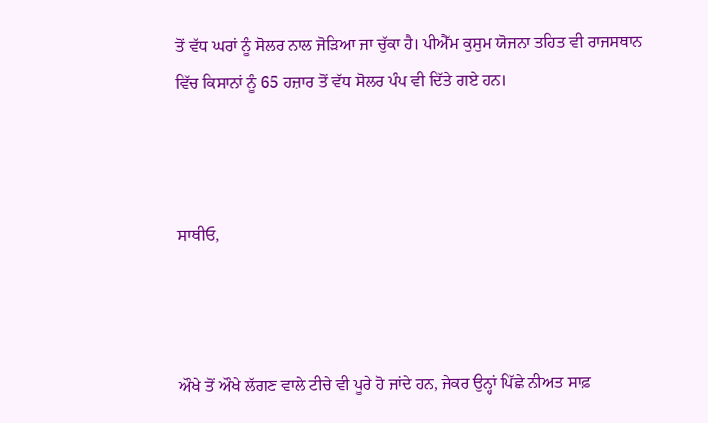ਤੋਂ ਵੱਧ ਘਰਾਂ ਨੂੰ ਸੋਲਰ ਨਾਲ ਜੋੜਿਆ ਜਾ ਚੁੱਕਾ ਹੈ। ਪੀਐੱਮ ਕੁਸੁਮ ਯੋਜਨਾ ਤਹਿਤ ਵੀ ਰਾਜਸਥਾਨ ਵਿੱਚ ਕਿਸਾਨਾਂ ਨੂੰ 65 ਹਜ਼ਾਰ ਤੋਂ ਵੱਧ ਸੋਲਰ ਪੰਪ ਵੀ ਦਿੱਤੇ ਗਏ ਹਨ।



ਸਾਥੀਓ,



ਔਖੇ ਤੋਂ ਔਖੇ ਲੱਗਣ ਵਾਲੇ ਟੀਚੇ ਵੀ ਪੂਰੇ ਹੋ ਜਾਂਦੇ ਹਨ, ਜੇਕਰ ਉਨ੍ਹਾਂ ਪਿੱਛੇ ਨੀਅਤ ਸਾਫ਼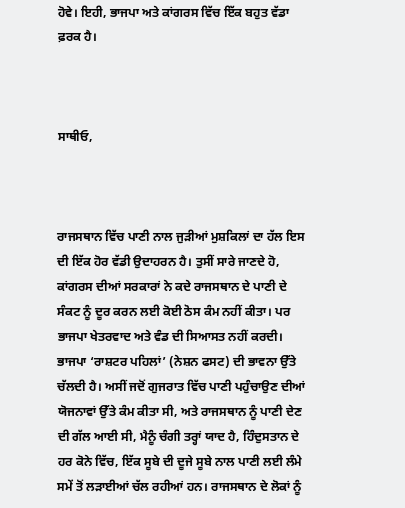ਹੋਵੇ। ਇਹੀ, ਭਾਜਪਾ ਅਤੇ ਕਾਂਗਰਸ ਵਿੱਚ ਇੱਕ ਬਹੁਤ ਵੱਡਾ ਫ਼ਰਕ ਹੈ।



ਸਾਥੀਓ,



ਰਾਜਸਥਾਨ ਵਿੱਚ ਪਾਣੀ ਨਾਲ ਜੁੜੀਆਂ ਮੁਸ਼ਕਿਲਾਂ ਦਾ ਹੱਲ ਇਸ ਦੀ ਇੱਕ ਹੋਰ ਵੱਡੀ ਉਦਾਹਰਨ ਹੈ। ਤੁਸੀਂ ਸਾਰੇ ਜਾਣਦੇ ਹੋ, ਕਾਂਗਰਸ ਦੀਆਂ ਸਰਕਾਰਾਂ ਨੇ ਕਦੇ ਰਾਜਸਥਾਨ ਦੇ ਪਾਣੀ ਦੇ ਸੰਕਟ ਨੂੰ ਦੂਰ ਕਰਨ ਲਈ ਕੋਈ ਠੋਸ ਕੰਮ ਨਹੀਂ ਕੀਤਾ। ਪਰ ਭਾਜਪਾ ਖੇਤਰਵਾਦ ਅਤੇ ਵੰਡ ਦੀ ਸਿਆਸਤ ਨਹੀਂ ਕਰਦੀ। ਭਾਜਪਾ ‘ਰਾਸ਼ਟਰ ਪਹਿਲਾਂ’ (ਨੇਸ਼ਨ ਫਸਟ) ਦੀ ਭਾਵਨਾ ਉੱਤੇ ਚੱਲਦੀ ਹੈ। ਅਸੀਂ ਜਦੋਂ ਗੁਜਰਾਤ ਵਿੱਚ ਪਾਣੀ ਪਹੁੰਚਾਉਣ ਦੀਆਂ ਯੋਜਨਾਵਾਂ ਉੱਤੇ ਕੰਮ ਕੀਤਾ ਸੀ, ਅਤੇ ਰਾਜਸਥਾਨ ਨੂੰ ਪਾਣੀ ਦੇਣ ਦੀ ਗੱਲ ਆਈ ਸੀ, ਮੈਨੂੰ ਚੰਗੀ ਤਰ੍ਹਾਂ ਯਾਦ ਹੈ, ਹਿੰਦੁਸਤਾਨ ਦੇ ਹਰ ਕੋਨੇ ਵਿੱਚ, ਇੱਕ ਸੂਬੇ ਦੀ ਦੂਜੇ ਸੂਬੇ ਨਾਲ ਪਾਣੀ ਲਈ ਲੰਮੇ ਸਮੇਂ ਤੋਂ ਲੜਾਈਆਂ ਚੱਲ ਰਹੀਆਂ ਹਨ। ਰਾਜਸਥਾਨ ਦੇ ਲੋਕਾਂ ਨੂੰ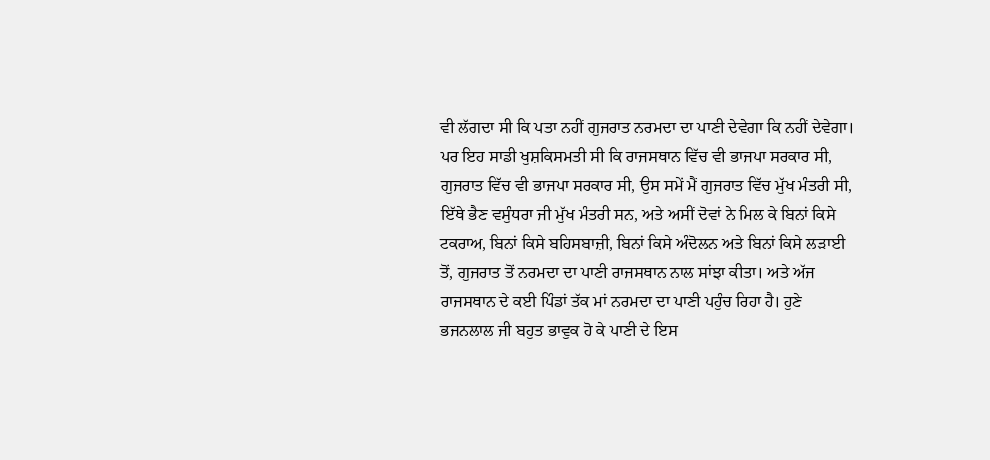ਵੀ ਲੱਗਦਾ ਸੀ ਕਿ ਪਤਾ ਨਹੀਂ ਗੁਜਰਾਤ ਨਰਮਦਾ ਦਾ ਪਾਣੀ ਦੇਵੇਗਾ ਕਿ ਨਹੀਂ ਦੇਵੇਗਾ। ਪਰ ਇਹ ਸਾਡੀ ਖੁਸ਼ਕਿਸਮਤੀ ਸੀ ਕਿ ਰਾਜਸਥਾਨ ਵਿੱਚ ਵੀ ਭਾਜਪਾ ਸਰਕਾਰ ਸੀ, ਗੁਜਰਾਤ ਵਿੱਚ ਵੀ ਭਾਜਪਾ ਸਰਕਾਰ ਸੀ, ਉਸ ਸਮੇਂ ਮੈਂ ਗੁਜਰਾਤ ਵਿੱਚ ਮੁੱਖ ਮੰਤਰੀ ਸੀ, ਇੱਥੇ ਭੈਣ ਵਸੁੰਧਰਾ ਜੀ ਮੁੱਖ ਮੰਤਰੀ ਸਨ, ਅਤੇ ਅਸੀਂ ਦੋਵਾਂ ਨੇ ਮਿਲ ਕੇ ਬਿਨਾਂ ਕਿਸੇ ਟਕਰਾਅ, ਬਿਨਾਂ ਕਿਸੇ ਬਹਿਸਬਾਜ਼ੀ, ਬਿਨਾਂ ਕਿਸੇ ਅੰਦੋਲਨ ਅਤੇ ਬਿਨਾਂ ਕਿਸੇ ਲੜਾਈ ਤੋਂ, ਗੁਜਰਾਤ ਤੋਂ ਨਰਮਦਾ ਦਾ ਪਾਣੀ ਰਾਜਸਥਾਨ ਨਾਲ ਸਾਂਝਾ ਕੀਤਾ। ਅਤੇ ਅੱਜ ਰਾਜਸਥਾਨ ਦੇ ਕਈ ਪਿੰਡਾਂ ਤੱਕ ਮਾਂ ਨਰਮਦਾ ਦਾ ਪਾਣੀ ਪਹੁੰਚ ਰਿਹਾ ਹੈ। ਹੁਣੇ ਭਜਨਲਾਲ ਜੀ ਬਹੁਤ ਭਾਵੁਕ ਹੋ ਕੇ ਪਾਣੀ ਦੇ ਇਸ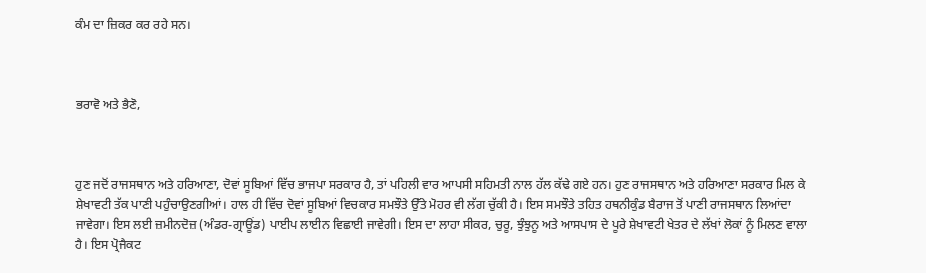ਕੰਮ ਦਾ ਜ਼ਿਕਰ ਕਰ ਰਹੇ ਸਨ।



ਭਰਾਵੋ ਅਤੇ ਭੈਣੋ,



ਹੁਣ ਜਦੋਂ ਰਾਜਸਥਾਨ ਅਤੇ ਹਰਿਆਣਾ, ਦੋਵਾਂ ਸੂਬਿਆਂ ਵਿੱਚ ਭਾਜਪਾ ਸਰਕਾਰ ਹੈ, ਤਾਂ ਪਹਿਲੀ ਵਾਰ ਆਪਸੀ ਸਹਿਮਤੀ ਨਾਲ ਹੱਲ ਕੱਢੇ ਗਏ ਹਨ। ਹੁਣ ਰਾਜਸਥਾਨ ਅਤੇ ਹਰਿਆਣਾ ਸਰਕਾਰ ਮਿਲ ਕੇ ਸ਼ੇਖਾਵਟੀ ਤੱਕ ਪਾਣੀ ਪਹੁੰਚਾਉਣਗੀਆਂ। ਹਾਲ ਹੀ ਵਿੱਚ ਦੋਵਾਂ ਸੂਬਿਆਂ ਵਿਚਕਾਰ ਸਮਝੌਤੇ ਉੱਤੇ ਮੋਹਰ ਵੀ ਲੱਗ ਚੁੱਕੀ ਹੈ। ਇਸ ਸਮਝੌਤੇ ਤਹਿਤ ਹਥਨੀਕੁੰਡ ਬੈਰਾਜ ਤੋਂ ਪਾਣੀ ਰਾਜਸਥਾਨ ਲਿਆਂਦਾ ਜਾਵੇਗਾ। ਇਸ ਲਈ ਜ਼ਮੀਨਦੋਜ਼ (ਅੰਡਰ-ਗ੍ਰਾਊਂਡ) ਪਾਈਪ ਲਾਈਨ ਵਿਛਾਈ ਜਾਵੇਗੀ। ਇਸ ਦਾ ਲਾਹਾ ਸੀਕਰ, ਚੁਰੂ, ਝੁੰਝੁਨੂ ਅਤੇ ਆਸਪਾਸ ਦੇ ਪੂਰੇ ਸ਼ੇਖਾਵਟੀ ਖੇਤਰ ਦੇ ਲੱਖਾਂ ਲੋਕਾਂ ਨੂੰ ਮਿਲਣ ਵਾਲਾ ਹੈ। ਇਸ ਪ੍ਰੋਜੈਕਟ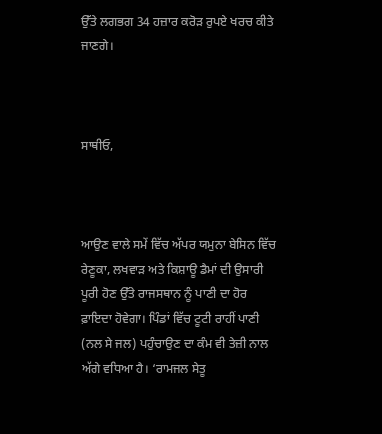ਉੱਤੇ ਲਗਭਗ 34 ਹਜ਼ਾਰ ਕਰੋੜ ਰੁਪਏ ਖਰਚ ਕੀਤੇ ਜਾਣਗੇ।



ਸਾਥੀਓ,



ਆਉਣ ਵਾਲੇ ਸਮੇਂ ਵਿੱਚ ਅੱਪਰ ਯਮੁਨਾ ਬੇਸਿਨ ਵਿੱਚ ਰੇਣੂਕਾ, ਲਖਵਾੜ ਅਤੇ ਕਿਸ਼ਾਊ ਡੈਮਾਂ ਦੀ ਉਸਾਰੀ ਪੂਰੀ ਹੋਣ ਉੱਤੇ ਰਾਜਸਥਾਨ ਨੂੰ ਪਾਣੀ ਦਾ ਹੋਰ ਫ਼ਾਇਦਾ ਹੋਵੇਗਾ। ਪਿੰਡਾਂ ਵਿੱਚ ਟੂਟੀ ਰਾਹੀਂ ਪਾਣੀ (ਨਲ ਸੇ ਜਲ) ਪਹੁੰਚਾਉਣ ਦਾ ਕੰਮ ਵੀ ਤੇਜ਼ੀ ਨਾਲ ਅੱਗੇ ਵਧਿਆ ਹੈ। ‘ਰਾਮਜਲ ਸੇਤੂ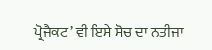ਪ੍ਰੋਜੈਕਟ’ ਵੀ ਇਸੇ ਸੋਚ ਦਾ ਨਤੀਜਾ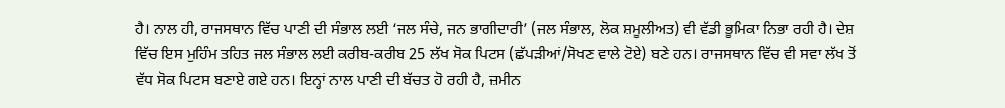ਹੈ। ਨਾਲ ਹੀ, ਰਾਜਸਥਾਨ ਵਿੱਚ ਪਾਣੀ ਦੀ ਸੰਭਾਲ ਲਈ ‘ਜਲ ਸੰਚੇ, ਜਨ ਭਾਗੀਦਾਰੀ’ (ਜਲ ਸੰਭਾਲ, ਲੋਕ ਸ਼ਮੂਲੀਅਤ) ਵੀ ਵੱਡੀ ਭੂਮਿਕਾ ਨਿਭਾ ਰਹੀ ਹੈ। ਦੇਸ਼ ਵਿੱਚ ਇਸ ਮੁਹਿੰਮ ਤਹਿਤ ਜਲ ਸੰਭਾਲ ਲਈ ਕਰੀਬ-ਕਰੀਬ 25 ਲੱਖ ਸੋਕ ਪਿਟਸ (ਛੱਪੜੀਆਂ/ਸੋਖਣ ਵਾਲੇ ਟੋਏ) ਬਣੇ ਹਨ। ਰਾਜਸਥਾਨ ਵਿੱਚ ਵੀ ਸਵਾ ਲੱਖ ਤੋਂ ਵੱਧ ਸੋਕ ਪਿਟਸ ਬਣਾਏ ਗਏ ਹਨ। ਇਨ੍ਹਾਂ ਨਾਲ ਪਾਣੀ ਦੀ ਬੱਚਤ ਹੋ ਰਹੀ ਹੈ, ਜ਼ਮੀਨ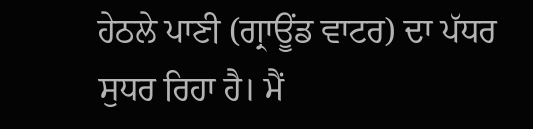ਹੇਠਲੇ ਪਾਣੀ (ਗ੍ਰਾਊਂਡ ਵਾਟਰ) ਦਾ ਪੱਧਰ ਸੁਧਰ ਰਿਹਾ ਹੈ। ਮੈਂ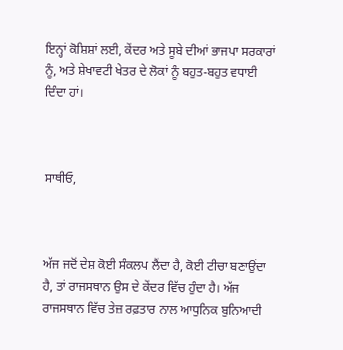ਇਨ੍ਹਾਂ ਕੋਸ਼ਿਸ਼ਾਂ ਲਈ, ਕੇਂਦਰ ਅਤੇ ਸੂਬੇ ਦੀਆਂ ਭਾਜਪਾ ਸਰਕਾਰਾਂ ਨੂੰ, ਅਤੇ ਸ਼ੇਖਾਵਟੀ ਖੇਤਰ ਦੇ ਲੋਕਾਂ ਨੂੰ ਬਹੁਤ-ਬਹੁਤ ਵਧਾਈ ਦਿੰਦਾ ਹਾਂ।



ਸਾਥੀਓ,



ਅੱਜ ਜਦੋਂ ਦੇਸ਼ ਕੋਈ ਸੰਕਲਪ ਲੈਂਦਾ ਹੈ, ਕੋਈ ਟੀਚਾ ਬਣਾਉਂਦਾ ਹੈ, ਤਾਂ ਰਾਜਸਥਾਨ ਉਸ ਦੇ ਕੇਂਦਰ ਵਿੱਚ ਹੁੰਦਾ ਹੈ। ਅੱਜ ਰਾਜਸਥਾਨ ਵਿੱਚ ਤੇਜ਼ ਰਫ਼ਤਾਰ ਨਾਲ ਆਧੁਨਿਕ ਬੁਨਿਆਦੀ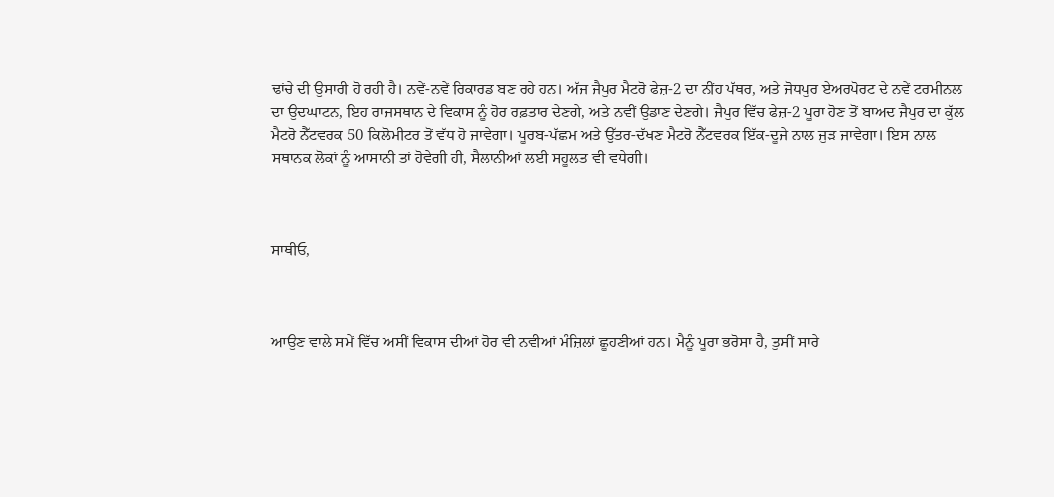ਢਾਂਚੇ ਦੀ ਉਸਾਰੀ ਹੋ ਰਹੀ ਹੈ। ਨਵੇਂ-ਨਵੇਂ ਰਿਕਾਰਡ ਬਣ ਰਹੇ ਹਨ। ਅੱਜ ਜੈਪੁਰ ਮੈਟਰੋ ਫੇਜ਼-2 ਦਾ ਨੀਂਹ ਪੱਥਰ, ਅਤੇ ਜੋਧਪੁਰ ਏਅਰਪੋਰਟ ਦੇ ਨਵੇਂ ਟਰਮੀਨਲ ਦਾ ਉਦਘਾਟਨ, ਇਹ ਰਾਜਸਥਾਨ ਦੇ ਵਿਕਾਸ ਨੂੰ ਹੋਰ ਰਫ਼ਤਾਰ ਦੇਣਗੇ, ਅਤੇ ਨਵੀਂ ਉਡਾਣ ਦੇਣਗੇ। ਜੈਪੁਰ ਵਿੱਚ ਫੇਜ਼-2 ਪੂਰਾ ਹੋਣ ਤੋਂ ਬਾਅਦ ਜੈਪੁਰ ਦਾ ਕੁੱਲ ਮੈਟਰੋ ਨੈੱਟਵਰਕ 50 ਕਿਲੋਮੀਟਰ ਤੋਂ ਵੱਧ ਹੋ ਜਾਵੇਗਾ। ਪੂਰਬ-ਪੱਛਮ ਅਤੇ ਉੱਤਰ-ਦੱਖਣ ਮੈਟਰੋ ਨੈੱਟਵਰਕ ਇੱਕ-ਦੂਜੇ ਨਾਲ ਜੁੜ ਜਾਵੇਗਾ। ਇਸ ਨਾਲ ਸਥਾਨਕ ਲੋਕਾਂ ਨੂੰ ਆਸਾਨੀ ਤਾਂ ਹੋਵੇਗੀ ਹੀ, ਸੈਲਾਨੀਆਂ ਲਈ ਸਹੂਲਤ ਵੀ ਵਧੇਗੀ।



ਸਾਥੀਓ,



ਆਉਣ ਵਾਲੇ ਸਮੇਂ ਵਿੱਚ ਅਸੀਂ ਵਿਕਾਸ ਦੀਆਂ ਹੋਰ ਵੀ ਨਵੀਆਂ ਮੰਜ਼ਿਲਾਂ ਛੂਹਣੀਆਂ ਹਨ। ਮੈਨੂੰ ਪੂਰਾ ਭਰੋਸਾ ਹੈ, ਤੁਸੀਂ ਸਾਰੇ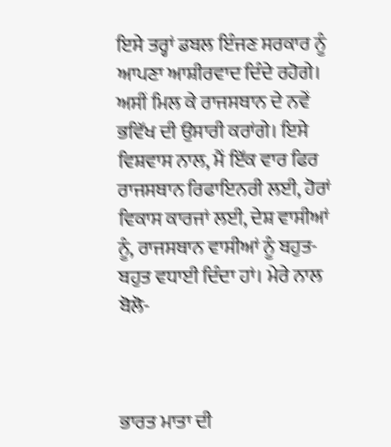ਇਸੇ ਤਰ੍ਹਾਂ ਡਬਲ ਇੰਜਣ ਸਰਕਾਰ ਨੂੰ ਆਪਣਾ ਆਸ਼ੀਰਵਾਦ ਦਿੰਦੇ ਰਹੋਗੇ। ਅਸੀਂ ਮਿਲ ਕੇ ਰਾਜਸਥਾਨ ਦੇ ਨਵੇਂ ਭਵਿੱਖ ਦੀ ਉਸਾਰੀ ਕਰਾਂਗੇ। ਇਸੇ ਵਿਸ਼ਵਾਸ ਨਾਲ, ਮੈਂ ਇੱਕ ਵਾਰ ਫਿਰ ਰਾਜਸਥਾਨ ਰਿਫਾਇਨਰੀ ਲਈ, ਹੋਰਾਂ ਵਿਕਾਸ ਕਾਰਜਾਂ ਲਈ, ਦੇਸ਼ ਵਾਸੀਆਂ ਨੂੰ, ਰਾਜਸਥਾਨ ਵਾਸੀਆਂ ਨੂੰ ਬਹੁਤ-ਬਹੁਤ ਵਧਾਈ ਦਿੰਦਾ ਹਾਂ। ਮੇਰੇ ਨਾਲ ਬੋਲੋ-



ਭਾਰਤ ਮਾਤਾ ਦੀ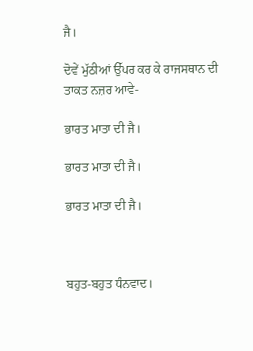ਜੈ।

ਦੋਵੇਂ ਮੁੱਠੀਆਂ ਉੱਪਰ ਕਰ ਕੇ ਰਾਜਸਥਾਨ ਦੀ ਤਾਕਤ ਨਜ਼ਰ ਆਵੇ-

ਭਾਰਤ ਮਾਤਾ ਦੀ ਜੈ।

ਭਾਰਤ ਮਾਤਾ ਦੀ ਜੈ।

ਭਾਰਤ ਮਾਤਾ ਦੀ ਜੈ।



ਬਹੁਤ-ਬਹੁਤ ਧੰਨਵਾਦ।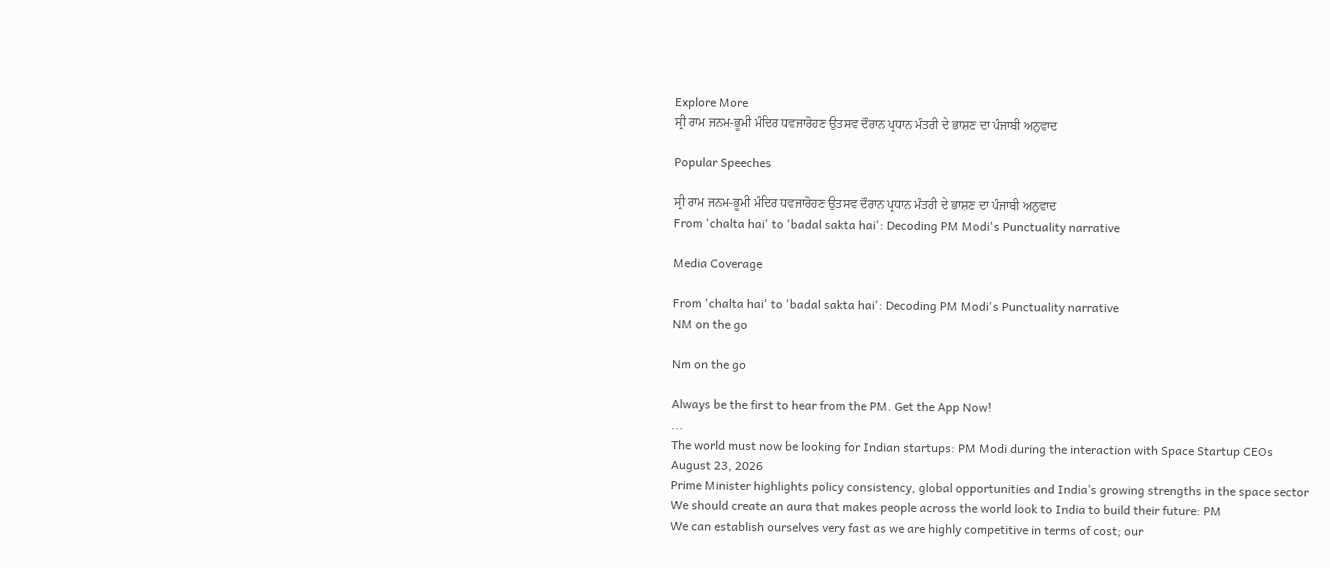Explore More
ਸ੍ਰੀ ਰਾਮ ਜਨਮ-ਭੂਮੀ ਮੰਦਿਰ ਧਵਜਾਰੋਹਣ ਉਤਸਵ ਦੌਰਾਨ ਪ੍ਰਧਾਨ ਮੰਤਰੀ ਦੇ ਭਾਸ਼ਣ ਦਾ ਪੰਜਾਬੀ ਅਨੁਵਾਦ

Popular Speeches

ਸ੍ਰੀ ਰਾਮ ਜਨਮ-ਭੂਮੀ ਮੰਦਿਰ ਧਵਜਾਰੋਹਣ ਉਤਸਵ ਦੌਰਾਨ ਪ੍ਰਧਾਨ ਮੰਤਰੀ ਦੇ ਭਾਸ਼ਣ ਦਾ ਪੰਜਾਬੀ ਅਨੁਵਾਦ
From 'chalta hai' to 'badal sakta hai': Decoding PM Modi's Punctuality narrative

Media Coverage

From 'chalta hai' to 'badal sakta hai': Decoding PM Modi's Punctuality narrative
NM on the go

Nm on the go

Always be the first to hear from the PM. Get the App Now!
...
The world must now be looking for Indian startups: PM Modi during the interaction with Space Startup CEOs
August 23, 2026
Prime Minister highlights policy consistency, global opportunities and India’s growing strengths in the space sector
We should create an aura that makes people across the world look to India to build their future: PM
We can establish ourselves very fast as we are highly competitive in terms of cost; our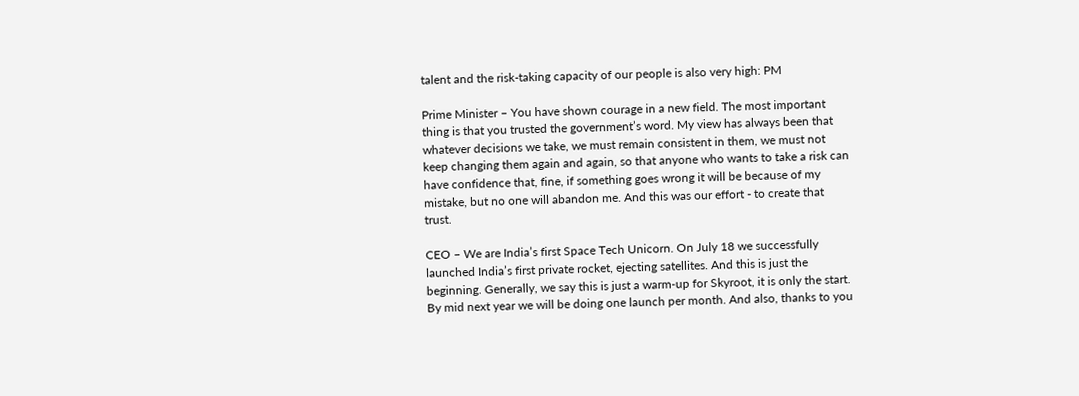talent and the risk-taking capacity of our people is also very high: PM

Prime Minister – You have shown courage in a new field. The most important thing is that you trusted the government’s word. My view has always been that whatever decisions we take, we must remain consistent in them, we must not keep changing them again and again, so that anyone who wants to take a risk can have confidence that, fine, if something goes wrong it will be because of my mistake, but no one will abandon me. And this was our effort - to create that trust.

CEO – We are India’s first Space Tech Unicorn. On July 18 we successfully launched India’s first private rocket, ejecting satellites. And this is just the beginning. Generally, we say this is just a warm‑up for Skyroot, it is only the start. By mid next year we will be doing one launch per month. And also, thanks to you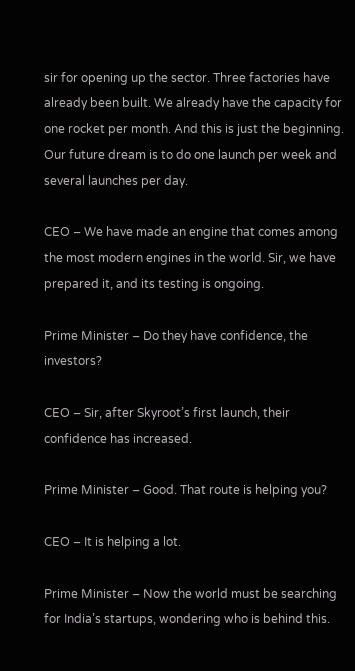sir for opening up the sector. Three factories have already been built. We already have the capacity for one rocket per month. And this is just the beginning. Our future dream is to do one launch per week and several launches per day.

CEO – We have made an engine that comes among the most modern engines in the world. Sir, we have prepared it, and its testing is ongoing.

Prime Minister – Do they have confidence, the investors?

CEO – Sir, after Skyroot’s first launch, their confidence has increased.

Prime Minister – Good. That route is helping you?

CEO – It is helping a lot.

Prime Minister – Now the world must be searching for India’s startups, wondering who is behind this.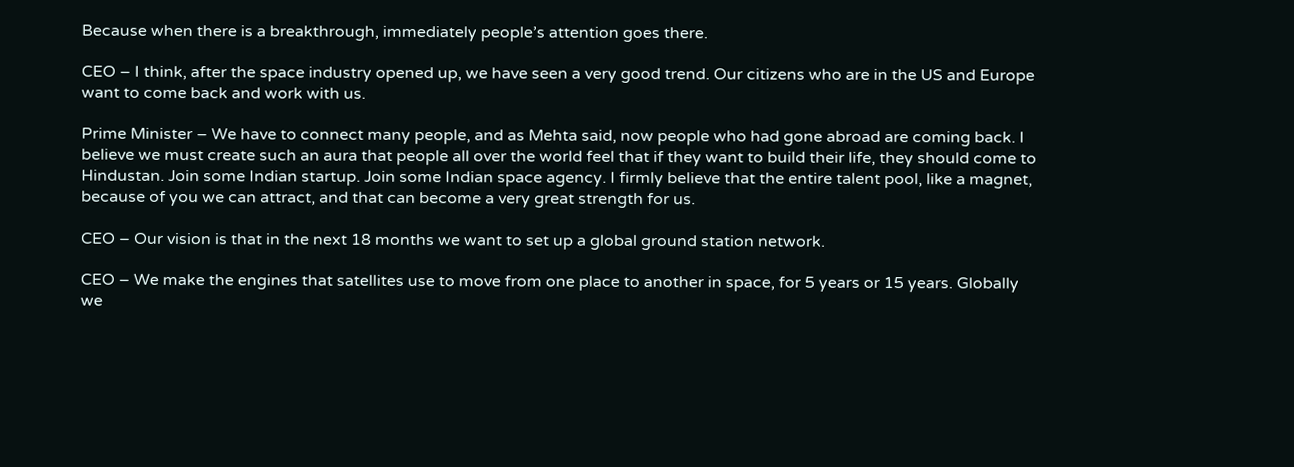Because when there is a breakthrough, immediately people’s attention goes there.

CEO – I think, after the space industry opened up, we have seen a very good trend. Our citizens who are in the US and Europe want to come back and work with us.

Prime Minister – We have to connect many people, and as Mehta said, now people who had gone abroad are coming back. I believe we must create such an aura that people all over the world feel that if they want to build their life, they should come to Hindustan. Join some Indian startup. Join some Indian space agency. I firmly believe that the entire talent pool, like a magnet, because of you we can attract, and that can become a very great strength for us.

CEO – Our vision is that in the next 18 months we want to set up a global ground station network.

CEO – We make the engines that satellites use to move from one place to another in space, for 5 years or 15 years. Globally we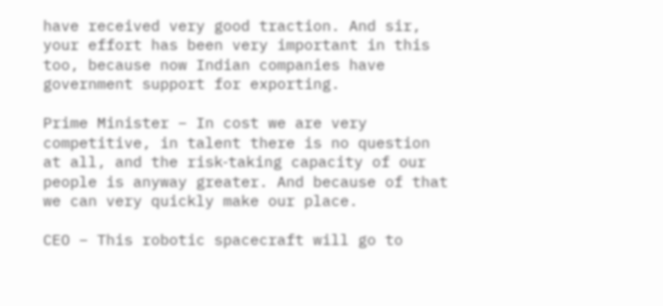have received very good traction. And sir, your effort has been very important in this too, because now Indian companies have government support for exporting.

Prime Minister – In cost we are very competitive, in talent there is no question at all, and the risk‑taking capacity of our people is anyway greater. And because of that we can very quickly make our place.

CEO – This robotic spacecraft will go to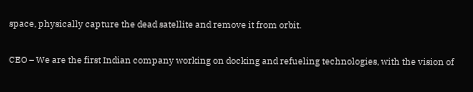space, physically capture the dead satellite and remove it from orbit.

CEO – We are the first Indian company working on docking and refueling technologies, with the vision of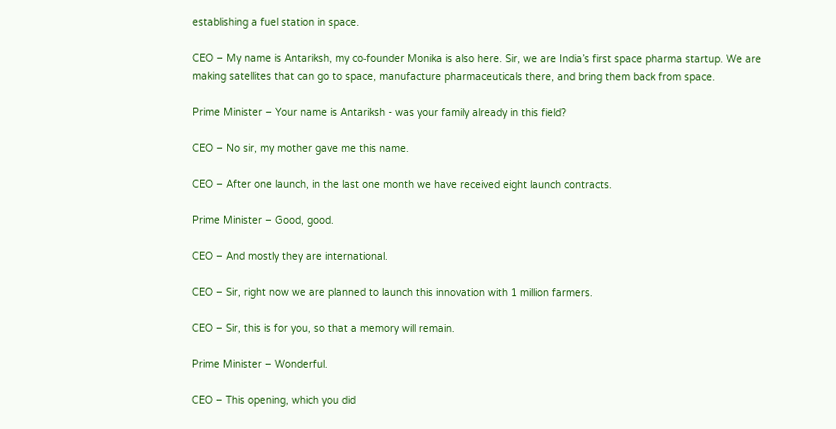establishing a fuel station in space.

CEO – My name is Antariksh, my co‑founder Monika is also here. Sir, we are India’s first space pharma startup. We are making satellites that can go to space, manufacture pharmaceuticals there, and bring them back from space.

Prime Minister – Your name is Antariksh - was your family already in this field?

CEO – No sir, my mother gave me this name.

CEO – After one launch, in the last one month we have received eight launch contracts.

Prime Minister – Good, good.

CEO – And mostly they are international.

CEO – Sir, right now we are planned to launch this innovation with 1 million farmers.

CEO – Sir, this is for you, so that a memory will remain.

Prime Minister – Wonderful.

CEO – This opening, which you did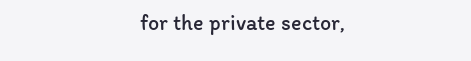for the private sector,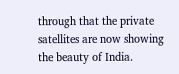through that the private satellites are now showing the beauty of India.